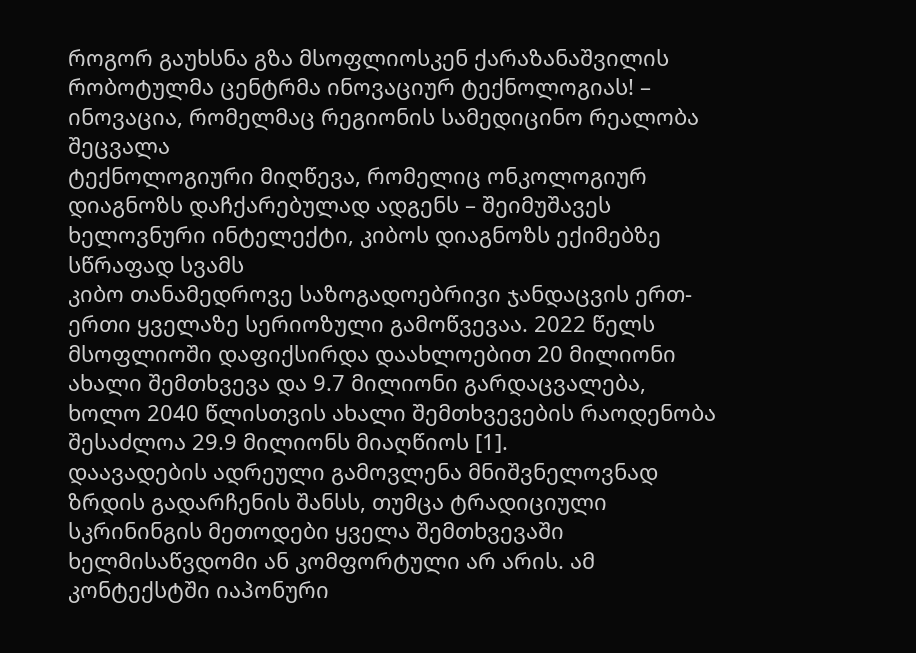როგორ გაუხსნა გზა მსოფლიოსკენ ქარაზანაშვილის რობოტულმა ცენტრმა ინოვაციურ ტექნოლოგიას! – ინოვაცია, რომელმაც რეგიონის სამედიცინო რეალობა შეცვალა
ტექნოლოგიური მიღწევა, რომელიც ონკოლოგიურ დიაგნოზს დაჩქარებულად ადგენს – შეიმუშავეს ხელოვნური ინტელექტი, კიბოს დიაგნოზს ექიმებზე სწრაფად სვამს
კიბო თანამედროვე საზოგადოებრივი ჯანდაცვის ერთ-ერთი ყველაზე სერიოზული გამოწვევაა. 2022 წელს მსოფლიოში დაფიქსირდა დაახლოებით 20 მილიონი ახალი შემთხვევა და 9.7 მილიონი გარდაცვალება, ხოლო 2040 წლისთვის ახალი შემთხვევების რაოდენობა შესაძლოა 29.9 მილიონს მიაღწიოს [1].
დაავადების ადრეული გამოვლენა მნიშვნელოვნად ზრდის გადარჩენის შანსს, თუმცა ტრადიციული სკრინინგის მეთოდები ყველა შემთხვევაში ხელმისაწვდომი ან კომფორტული არ არის. ამ კონტექსტში იაპონური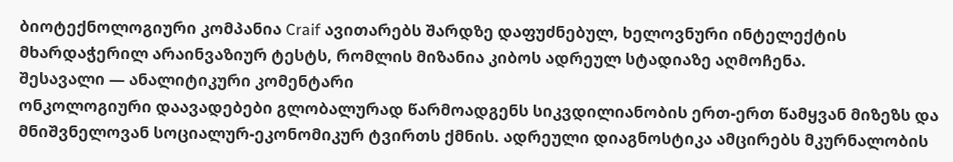ბიოტექნოლოგიური კომპანია Craif ავითარებს შარდზე დაფუძნებულ, ხელოვნური ინტელექტის მხარდაჭერილ არაინვაზიურ ტესტს, რომლის მიზანია კიბოს ადრეულ სტადიაზე აღმოჩენა.
შესავალი — ანალიტიკური კომენტარი
ონკოლოგიური დაავადებები გლობალურად წარმოადგენს სიკვდილიანობის ერთ-ერთ წამყვან მიზეზს და მნიშვნელოვან სოციალურ-ეკონომიკურ ტვირთს ქმნის. ადრეული დიაგნოსტიკა ამცირებს მკურნალობის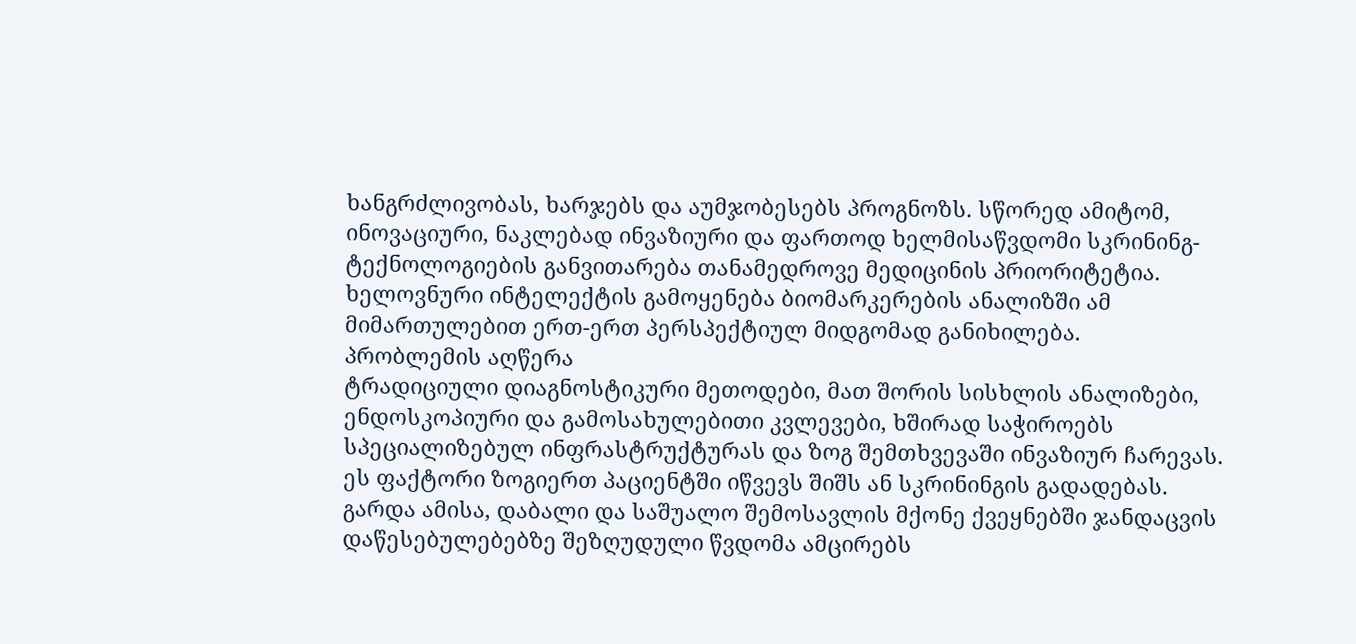ხანგრძლივობას, ხარჯებს და აუმჯობესებს პროგნოზს. სწორედ ამიტომ, ინოვაციური, ნაკლებად ინვაზიური და ფართოდ ხელმისაწვდომი სკრინინგ-ტექნოლოგიების განვითარება თანამედროვე მედიცინის პრიორიტეტია. ხელოვნური ინტელექტის გამოყენება ბიომარკერების ანალიზში ამ მიმართულებით ერთ-ერთ პერსპექტიულ მიდგომად განიხილება.
პრობლემის აღწერა
ტრადიციული დიაგნოსტიკური მეთოდები, მათ შორის სისხლის ანალიზები, ენდოსკოპიური და გამოსახულებითი კვლევები, ხშირად საჭიროებს სპეციალიზებულ ინფრასტრუქტურას და ზოგ შემთხვევაში ინვაზიურ ჩარევას. ეს ფაქტორი ზოგიერთ პაციენტში იწვევს შიშს ან სკრინინგის გადადებას. გარდა ამისა, დაბალი და საშუალო შემოსავლის მქონე ქვეყნებში ჯანდაცვის დაწესებულებებზე შეზღუდული წვდომა ამცირებს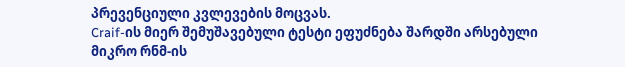პრევენციული კვლევების მოცვას.
Craif-ის მიერ შემუშავებული ტესტი ეფუძნება შარდში არსებული მიკრო რნმ-ის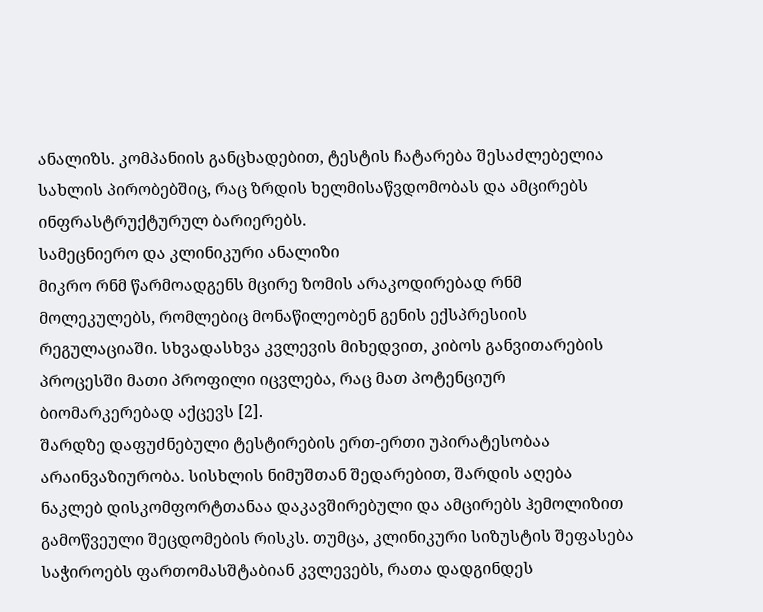ანალიზს. კომპანიის განცხადებით, ტესტის ჩატარება შესაძლებელია სახლის პირობებშიც, რაც ზრდის ხელმისაწვდომობას და ამცირებს ინფრასტრუქტურულ ბარიერებს.
სამეცნიერო და კლინიკური ანალიზი
მიკრო რნმ წარმოადგენს მცირე ზომის არაკოდირებად რნმ მოლეკულებს, რომლებიც მონაწილეობენ გენის ექსპრესიის რეგულაციაში. სხვადასხვა კვლევის მიხედვით, კიბოს განვითარების პროცესში მათი პროფილი იცვლება, რაც მათ პოტენციურ ბიომარკერებად აქცევს [2].
შარდზე დაფუძნებული ტესტირების ერთ-ერთი უპირატესობაა არაინვაზიურობა. სისხლის ნიმუშთან შედარებით, შარდის აღება ნაკლებ დისკომფორტთანაა დაკავშირებული და ამცირებს ჰემოლიზით გამოწვეული შეცდომების რისკს. თუმცა, კლინიკური სიზუსტის შეფასება საჭიროებს ფართომასშტაბიან კვლევებს, რათა დადგინდეს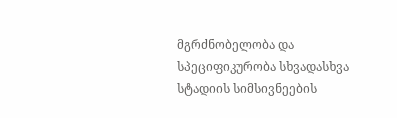მგრძნობელობა და სპეციფიკურობა სხვადასხვა სტადიის სიმსივნეების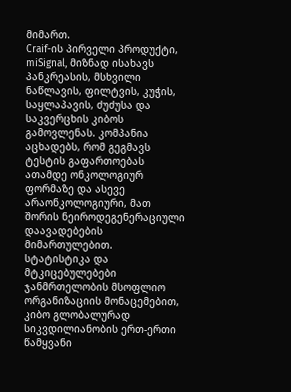მიმართ.
Craif-ის პირველი პროდუქტი, miSignal, მიზნად ისახავს პანკრეასის, მსხვილი ნაწლავის, ფილტვის, კუჭის, საყლაპავის, ძუძუსა და საკვერცხის კიბოს გამოვლენას. კომპანია აცხადებს, რომ გეგმავს ტესტის გაფართოებას ათამდე ონკოლოგიურ ფორმაზე და ასევე არაონკოლოგიური, მათ შორის ნეიროდეგენერაციული დაავადებების მიმართულებით.
სტატისტიკა და მტკიცებულებები
ჯანმრთელობის მსოფლიო ორგანიზაციის მონაცემებით, კიბო გლობალურად სიკვდილიანობის ერთ-ერთი წამყვანი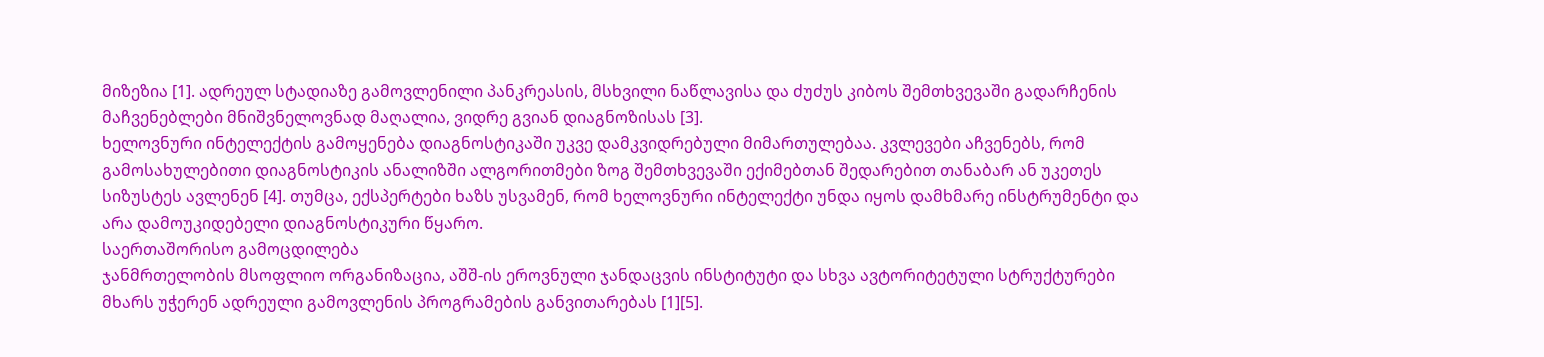მიზეზია [1]. ადრეულ სტადიაზე გამოვლენილი პანკრეასის, მსხვილი ნაწლავისა და ძუძუს კიბოს შემთხვევაში გადარჩენის მაჩვენებლები მნიშვნელოვნად მაღალია, ვიდრე გვიან დიაგნოზისას [3].
ხელოვნური ინტელექტის გამოყენება დიაგნოსტიკაში უკვე დამკვიდრებული მიმართულებაა. კვლევები აჩვენებს, რომ გამოსახულებითი დიაგნოსტიკის ანალიზში ალგორითმები ზოგ შემთხვევაში ექიმებთან შედარებით თანაბარ ან უკეთეს სიზუსტეს ავლენენ [4]. თუმცა, ექსპერტები ხაზს უსვამენ, რომ ხელოვნური ინტელექტი უნდა იყოს დამხმარე ინსტრუმენტი და არა დამოუკიდებელი დიაგნოსტიკური წყარო.
საერთაშორისო გამოცდილება
ჯანმრთელობის მსოფლიო ორგანიზაცია, აშშ-ის ეროვნული ჯანდაცვის ინსტიტუტი და სხვა ავტორიტეტული სტრუქტურები მხარს უჭერენ ადრეული გამოვლენის პროგრამების განვითარებას [1][5].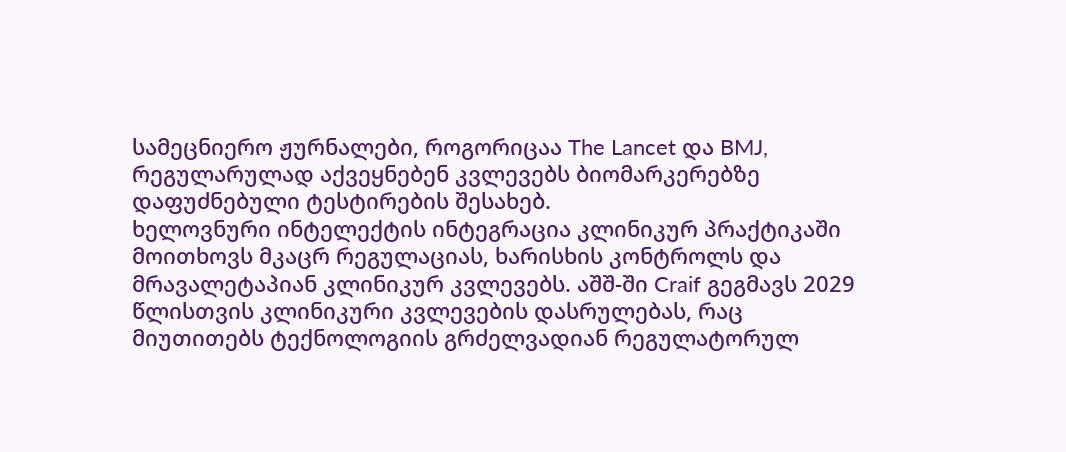სამეცნიერო ჟურნალები, როგორიცაა The Lancet და BMJ, რეგულარულად აქვეყნებენ კვლევებს ბიომარკერებზე დაფუძნებული ტესტირების შესახებ.
ხელოვნური ინტელექტის ინტეგრაცია კლინიკურ პრაქტიკაში მოითხოვს მკაცრ რეგულაციას, ხარისხის კონტროლს და მრავალეტაპიან კლინიკურ კვლევებს. აშშ-ში Craif გეგმავს 2029 წლისთვის კლინიკური კვლევების დასრულებას, რაც მიუთითებს ტექნოლოგიის გრძელვადიან რეგულატორულ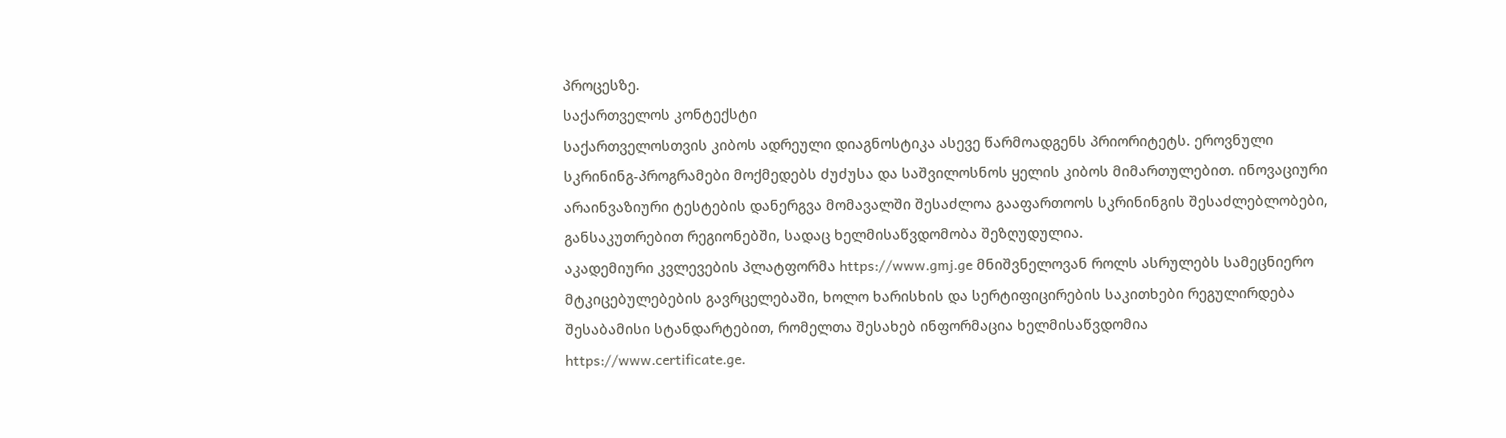პროცესზე.
საქართველოს კონტექსტი
საქართველოსთვის კიბოს ადრეული დიაგნოსტიკა ასევე წარმოადგენს პრიორიტეტს. ეროვნული სკრინინგ-პროგრამები მოქმედებს ძუძუსა და საშვილოსნოს ყელის კიბოს მიმართულებით. ინოვაციური არაინვაზიური ტესტების დანერგვა მომავალში შესაძლოა გააფართოოს სკრინინგის შესაძლებლობები, განსაკუთრებით რეგიონებში, სადაც ხელმისაწვდომობა შეზღუდულია.
აკადემიური კვლევების პლატფორმა https://www.gmj.ge მნიშვნელოვან როლს ასრულებს სამეცნიერო მტკიცებულებების გავრცელებაში, ხოლო ხარისხის და სერტიფიცირების საკითხები რეგულირდება შესაბამისი სტანდარტებით, რომელთა შესახებ ინფორმაცია ხელმისაწვდომია https://www.certificate.ge.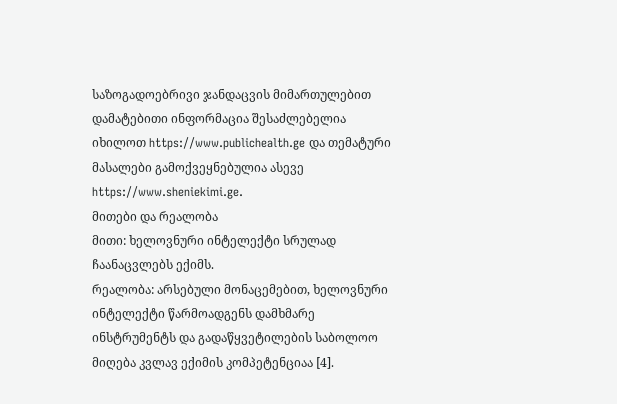საზოგადოებრივი ჯანდაცვის მიმართულებით დამატებითი ინფორმაცია შესაძლებელია იხილოთ https://www.publichealth.ge და თემატური მასალები გამოქვეყნებულია ასევე https://www.sheniekimi.ge.
მითები და რეალობა
მითი: ხელოვნური ინტელექტი სრულად ჩაანაცვლებს ექიმს.
რეალობა: არსებული მონაცემებით, ხელოვნური ინტელექტი წარმოადგენს დამხმარე ინსტრუმენტს და გადაწყვეტილების საბოლოო მიღება კვლავ ექიმის კომპეტენციაა [4].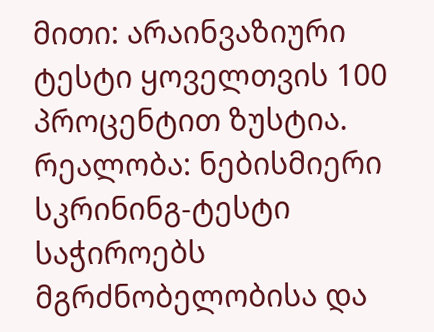მითი: არაინვაზიური ტესტი ყოველთვის 100 პროცენტით ზუსტია.
რეალობა: ნებისმიერი სკრინინგ-ტესტი საჭიროებს მგრძნობელობისა და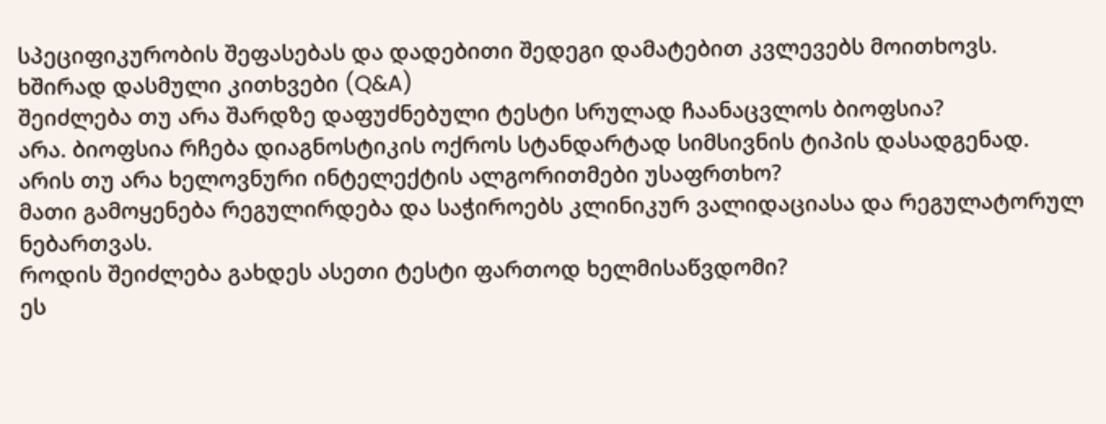სპეციფიკურობის შეფასებას და დადებითი შედეგი დამატებით კვლევებს მოითხოვს.
ხშირად დასმული კითხვები (Q&A)
შეიძლება თუ არა შარდზე დაფუძნებული ტესტი სრულად ჩაანაცვლოს ბიოფსია?
არა. ბიოფსია რჩება დიაგნოსტიკის ოქროს სტანდარტად სიმსივნის ტიპის დასადგენად.
არის თუ არა ხელოვნური ინტელექტის ალგორითმები უსაფრთხო?
მათი გამოყენება რეგულირდება და საჭიროებს კლინიკურ ვალიდაციასა და რეგულატორულ ნებართვას.
როდის შეიძლება გახდეს ასეთი ტესტი ფართოდ ხელმისაწვდომი?
ეს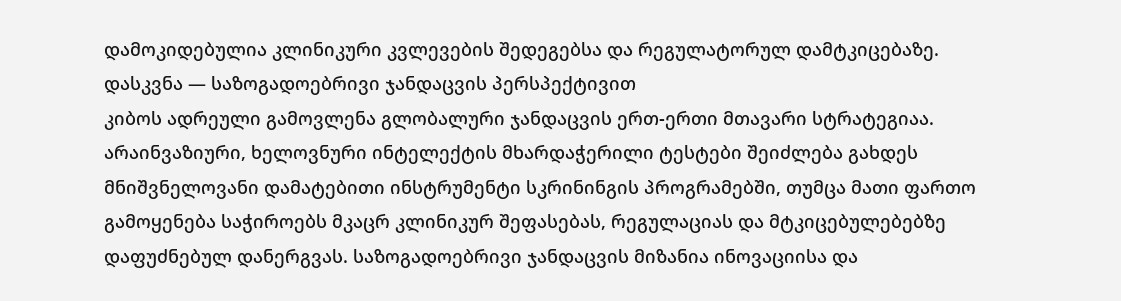დამოკიდებულია კლინიკური კვლევების შედეგებსა და რეგულატორულ დამტკიცებაზე.
დასკვნა — საზოგადოებრივი ჯანდაცვის პერსპექტივით
კიბოს ადრეული გამოვლენა გლობალური ჯანდაცვის ერთ-ერთი მთავარი სტრატეგიაა. არაინვაზიური, ხელოვნური ინტელექტის მხარდაჭერილი ტესტები შეიძლება გახდეს მნიშვნელოვანი დამატებითი ინსტრუმენტი სკრინინგის პროგრამებში, თუმცა მათი ფართო გამოყენება საჭიროებს მკაცრ კლინიკურ შეფასებას, რეგულაციას და მტკიცებულებებზე დაფუძნებულ დანერგვას. საზოგადოებრივი ჯანდაცვის მიზანია ინოვაციისა და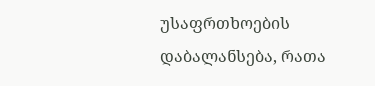უსაფრთხოების დაბალანსება, რათა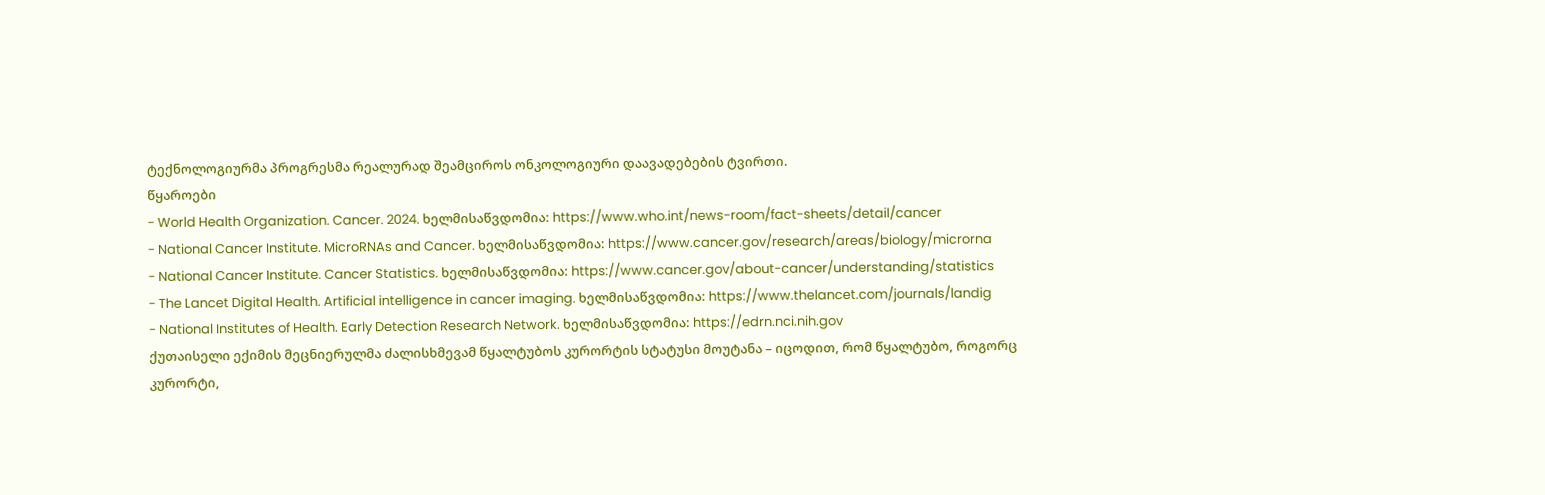ტექნოლოგიურმა პროგრესმა რეალურად შეამციროს ონკოლოგიური დაავადებების ტვირთი.
წყაროები
- World Health Organization. Cancer. 2024. ხელმისაწვდომია: https://www.who.int/news-room/fact-sheets/detail/cancer
- National Cancer Institute. MicroRNAs and Cancer. ხელმისაწვდომია: https://www.cancer.gov/research/areas/biology/microrna
- National Cancer Institute. Cancer Statistics. ხელმისაწვდომია: https://www.cancer.gov/about-cancer/understanding/statistics
- The Lancet Digital Health. Artificial intelligence in cancer imaging. ხელმისაწვდომია: https://www.thelancet.com/journals/landig
- National Institutes of Health. Early Detection Research Network. ხელმისაწვდომია: https://edrn.nci.nih.gov
ქუთაისელი ექიმის მეცნიერულმა ძალისხმევამ წყალტუბოს კურორტის სტატუსი მოუტანა – იცოდით, რომ წყალტუბო, როგორც კურორტი,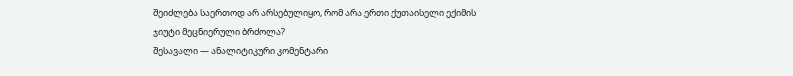შეიძლება საერთოდ არ არსებულიყო, რომ არა ერთი ქუთაისელი ექიმის ჯიუტი მეცნიერული ბრძოლა?
შესავალი — ანალიტიკური კომენტარი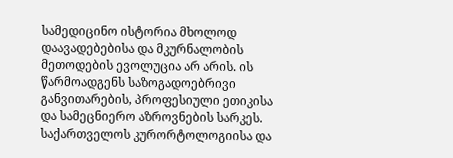სამედიცინო ისტორია მხოლოდ დაავადებებისა და მკურნალობის მეთოდების ევოლუცია არ არის. ის წარმოადგენს საზოგადოებრივი განვითარების, პროფესიული ეთიკისა და სამეცნიერო აზროვნების სარკეს. საქართველოს კურორტოლოგიისა და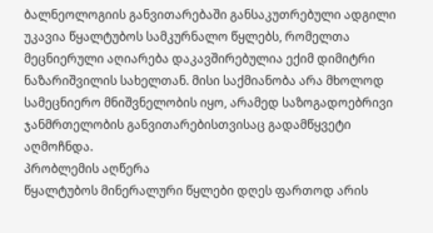ბალნეოლოგიის განვითარებაში განსაკუთრებული ადგილი უკავია წყალტუბოს სამკურნალო წყლებს, რომელთა მეცნიერული აღიარება დაკავშირებულია ექიმ დიმიტრი ნაზარიშვილის სახელთან. მისი საქმიანობა არა მხოლოდ სამეცნიერო მნიშვნელობის იყო, არამედ საზოგადოებრივი ჯანმრთელობის განვითარებისთვისაც გადამწყვეტი აღმოჩნდა.
პრობლემის აღწერა
წყალტუბოს მინერალური წყლები დღეს ფართოდ არის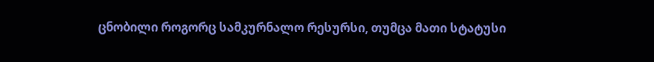ცნობილი როგორც სამკურნალო რესურსი, თუმცა მათი სტატუსი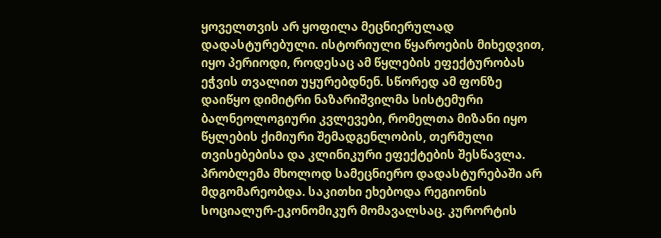ყოველთვის არ ყოფილა მეცნიერულად დადასტურებული. ისტორიული წყაროების მიხედვით, იყო პერიოდი, როდესაც ამ წყლების ეფექტურობას ეჭვის თვალით უყურებდნენ. სწორედ ამ ფონზე დაიწყო დიმიტრი ნაზარიშვილმა სისტემური ბალნეოლოგიური კვლევები, რომელთა მიზანი იყო წყლების ქიმიური შემადგენლობის, თერმული თვისებებისა და კლინიკური ეფექტების შესწავლა.
პრობლემა მხოლოდ სამეცნიერო დადასტურებაში არ მდგომარეობდა. საკითხი ეხებოდა რეგიონის სოციალურ-ეკონომიკურ მომავალსაც. კურორტის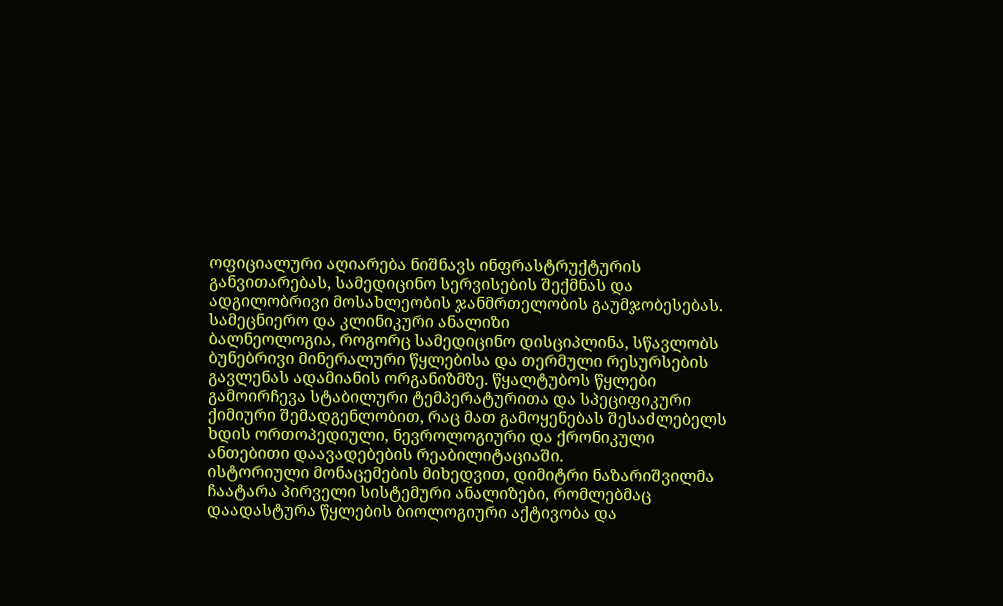ოფიციალური აღიარება ნიშნავს ინფრასტრუქტურის განვითარებას, სამედიცინო სერვისების შექმნას და ადგილობრივი მოსახლეობის ჯანმრთელობის გაუმჯობესებას.
სამეცნიერო და კლინიკური ანალიზი
ბალნეოლოგია, როგორც სამედიცინო დისციპლინა, სწავლობს ბუნებრივი მინერალური წყლებისა და თერმული რესურსების გავლენას ადამიანის ორგანიზმზე. წყალტუბოს წყლები გამოირჩევა სტაბილური ტემპერატურითა და სპეციფიკური ქიმიური შემადგენლობით, რაც მათ გამოყენებას შესაძლებელს ხდის ორთოპედიული, ნევროლოგიური და ქრონიკული ანთებითი დაავადებების რეაბილიტაციაში.
ისტორიული მონაცემების მიხედვით, დიმიტრი ნაზარიშვილმა ჩაატარა პირველი სისტემური ანალიზები, რომლებმაც დაადასტურა წყლების ბიოლოგიური აქტივობა და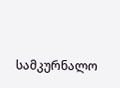სამკურნალო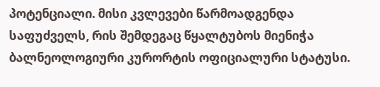პოტენციალი. მისი კვლევები წარმოადგენდა საფუძველს, რის შემდეგაც წყალტუბოს მიენიჭა ბალნეოლოგიური კურორტის ოფიციალური სტატუსი.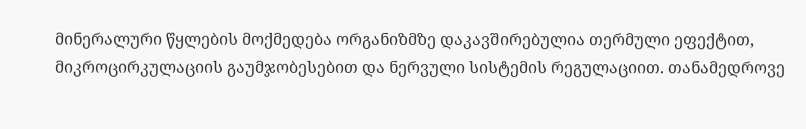მინერალური წყლების მოქმედება ორგანიზმზე დაკავშირებულია თერმული ეფექტით, მიკროცირკულაციის გაუმჯობესებით და ნერვული სისტემის რეგულაციით. თანამედროვე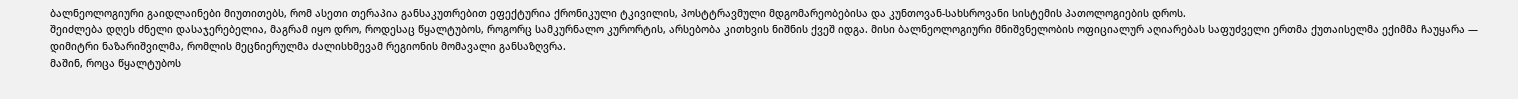ბალნეოლოგიური გაიდლაინები მიუთითებს, რომ ასეთი თერაპია განსაკუთრებით ეფექტურია ქრონიკული ტკივილის, პოსტტრავმული მდგომარეობებისა და კუნთოვან-სახსროვანი სისტემის პათოლოგიების დროს.
შეიძლება დღეს ძნელი დასაჯერებელია, მაგრამ იყო დრო, როდესაც წყალტუბოს, როგორც სამკურნალო კურორტის, არსებობა კითხვის ნიშნის ქვეშ იდგა. მისი ბალნეოლოგიური მნიშვნელობის ოფიციალურ აღიარებას საფუძველი ერთმა ქუთაისელმა ექიმმა ჩაუყარა — დიმიტრი ნაზარიშვილმა, რომლის მეცნიერულმა ძალისხმევამ რეგიონის მომავალი განსაზღვრა.
მაშინ, როცა წყალტუბოს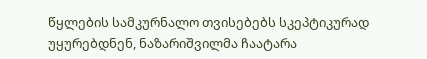წყლების სამკურნალო თვისებებს სკეპტიკურად უყურებდნენ, ნაზარიშვილმა ჩაატარა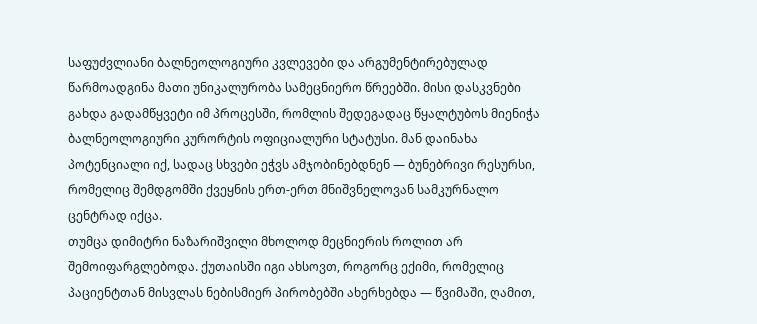საფუძვლიანი ბალნეოლოგიური კვლევები და არგუმენტირებულად წარმოადგინა მათი უნიკალურობა სამეცნიერო წრეებში. მისი დასკვნები გახდა გადამწყვეტი იმ პროცესში, რომლის შედეგადაც წყალტუბოს მიენიჭა ბალნეოლოგიური კურორტის ოფიციალური სტატუსი. მან დაინახა პოტენციალი იქ, სადაც სხვები ეჭვს ამჯობინებდნენ — ბუნებრივი რესურსი, რომელიც შემდგომში ქვეყნის ერთ-ერთ მნიშვნელოვან სამკურნალო ცენტრად იქცა.
თუმცა დიმიტრი ნაზარიშვილი მხოლოდ მეცნიერის როლით არ შემოიფარგლებოდა. ქუთაისში იგი ახსოვთ, როგორც ექიმი, რომელიც პაციენტთან მისვლას ნებისმიერ პირობებში ახერხებდა — წვიმაში, ღამით,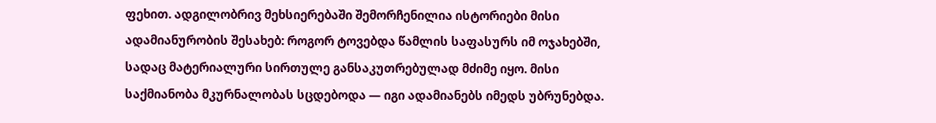ფეხით. ადგილობრივ მეხსიერებაში შემორჩენილია ისტორიები მისი ადამიანურობის შესახებ: როგორ ტოვებდა წამლის საფასურს იმ ოჯახებში, სადაც მატერიალური სირთულე განსაკუთრებულად მძიმე იყო. მისი საქმიანობა მკურნალობას სცდებოდა — იგი ადამიანებს იმედს უბრუნებდა.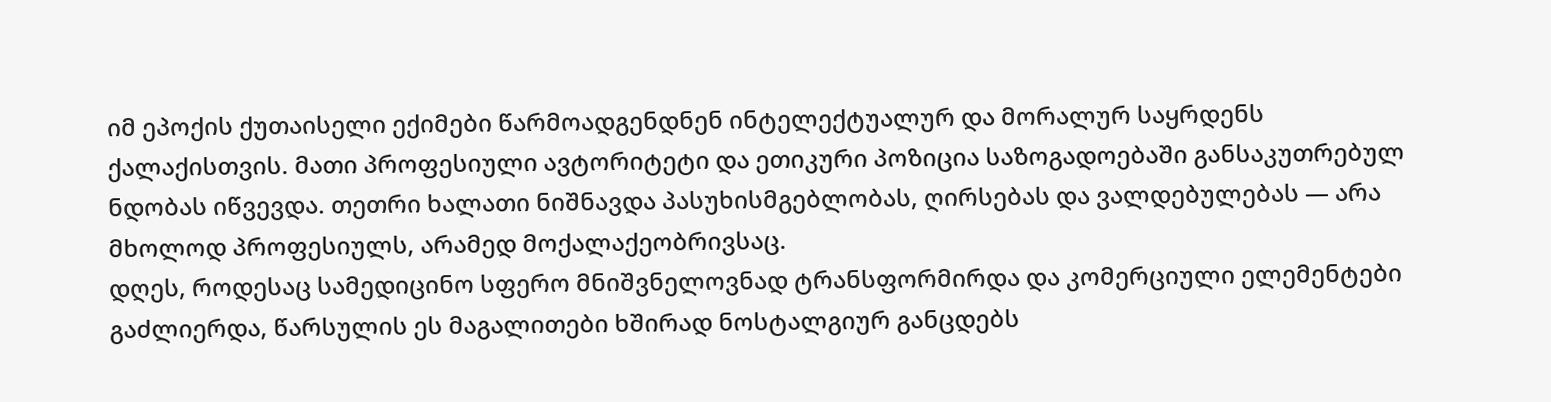იმ ეპოქის ქუთაისელი ექიმები წარმოადგენდნენ ინტელექტუალურ და მორალურ საყრდენს ქალაქისთვის. მათი პროფესიული ავტორიტეტი და ეთიკური პოზიცია საზოგადოებაში განსაკუთრებულ ნდობას იწვევდა. თეთრი ხალათი ნიშნავდა პასუხისმგებლობას, ღირსებას და ვალდებულებას — არა მხოლოდ პროფესიულს, არამედ მოქალაქეობრივსაც.
დღეს, როდესაც სამედიცინო სფერო მნიშვნელოვნად ტრანსფორმირდა და კომერციული ელემენტები გაძლიერდა, წარსულის ეს მაგალითები ხშირად ნოსტალგიურ განცდებს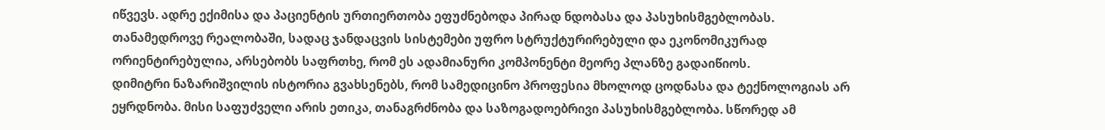იწვევს. ადრე ექიმისა და პაციენტის ურთიერთობა ეფუძნებოდა პირად ნდობასა და პასუხისმგებლობას. თანამედროვე რეალობაში, სადაც ჯანდაცვის სისტემები უფრო სტრუქტურირებული და ეკონომიკურად ორიენტირებულია, არსებობს საფრთხე, რომ ეს ადამიანური კომპონენტი მეორე პლანზე გადაიწიოს.
დიმიტრი ნაზარიშვილის ისტორია გვახსენებს, რომ სამედიცინო პროფესია მხოლოდ ცოდნასა და ტექნოლოგიას არ ეყრდნობა. მისი საფუძველი არის ეთიკა, თანაგრძნობა და საზოგადოებრივი პასუხისმგებლობა. სწორედ ამ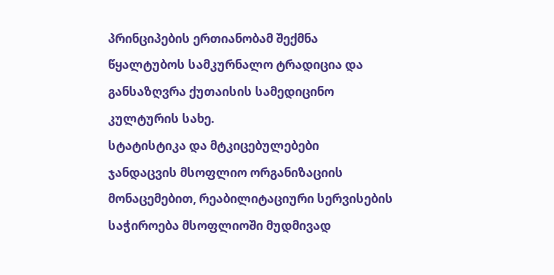პრინციპების ერთიანობამ შექმნა წყალტუბოს სამკურნალო ტრადიცია და განსაზღვრა ქუთაისის სამედიცინო კულტურის სახე.
სტატისტიკა და მტკიცებულებები
ჯანდაცვის მსოფლიო ორგანიზაციის მონაცემებით, რეაბილიტაციური სერვისების საჭიროება მსოფლიოში მუდმივად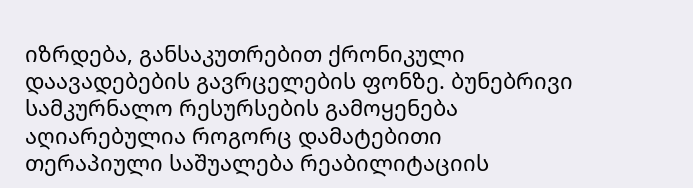იზრდება, განსაკუთრებით ქრონიკული დაავადებების გავრცელების ფონზე. ბუნებრივი სამკურნალო რესურსების გამოყენება აღიარებულია როგორც დამატებითი თერაპიული საშუალება რეაბილიტაციის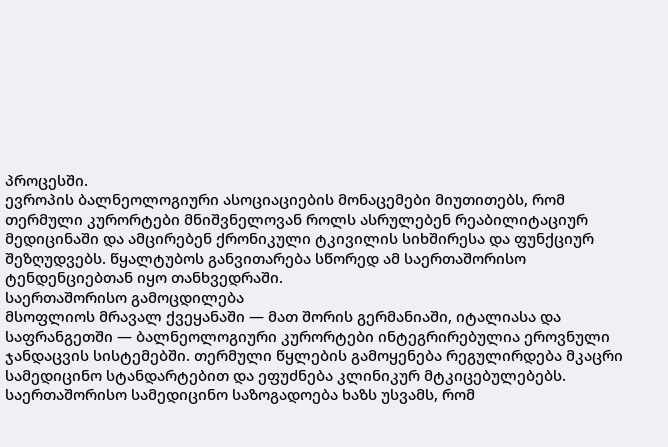პროცესში.
ევროპის ბალნეოლოგიური ასოციაციების მონაცემები მიუთითებს, რომ თერმული კურორტები მნიშვნელოვან როლს ასრულებენ რეაბილიტაციურ მედიცინაში და ამცირებენ ქრონიკული ტკივილის სიხშირესა და ფუნქციურ შეზღუდვებს. წყალტუბოს განვითარება სწორედ ამ საერთაშორისო ტენდენციებთან იყო თანხვედრაში.
საერთაშორისო გამოცდილება
მსოფლიოს მრავალ ქვეყანაში — მათ შორის გერმანიაში, იტალიასა და საფრანგეთში — ბალნეოლოგიური კურორტები ინტეგრირებულია ეროვნული ჯანდაცვის სისტემებში. თერმული წყლების გამოყენება რეგულირდება მკაცრი სამედიცინო სტანდარტებით და ეფუძნება კლინიკურ მტკიცებულებებს.
საერთაშორისო სამედიცინო საზოგადოება ხაზს უსვამს, რომ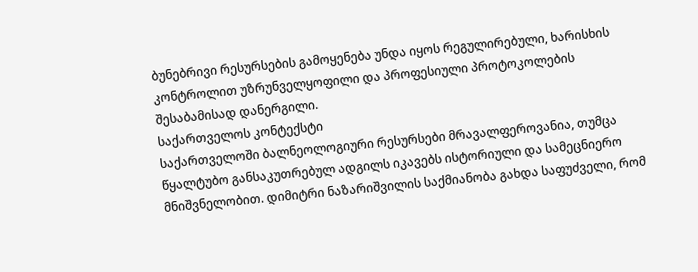ბუნებრივი რესურსების გამოყენება უნდა იყოს რეგულირებული, ხარისხის კონტროლით უზრუნველყოფილი და პროფესიული პროტოკოლების შესაბამისად დანერგილი.
საქართველოს კონტექსტი
საქართველოში ბალნეოლოგიური რესურსები მრავალფეროვანია, თუმცა წყალტუბო განსაკუთრებულ ადგილს იკავებს ისტორიული და სამეცნიერო მნიშვნელობით. დიმიტრი ნაზარიშვილის საქმიანობა გახდა საფუძველი, რომ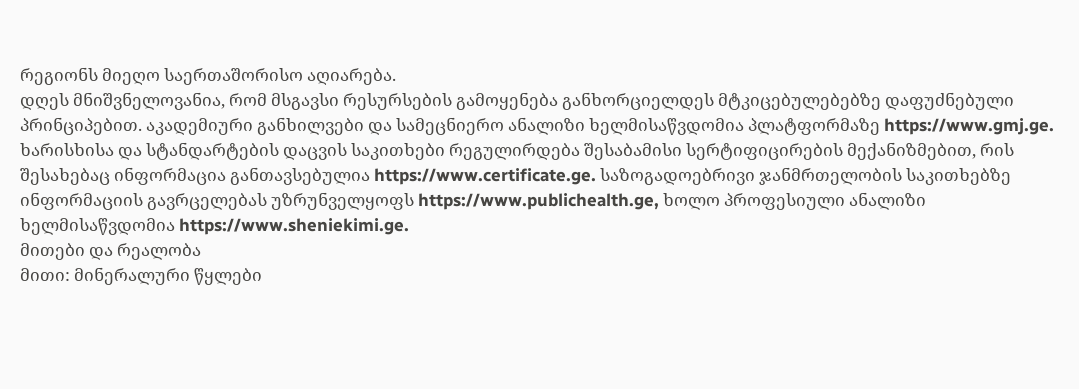რეგიონს მიეღო საერთაშორისო აღიარება.
დღეს მნიშვნელოვანია, რომ მსგავსი რესურსების გამოყენება განხორციელდეს მტკიცებულებებზე დაფუძნებული პრინციპებით. აკადემიური განხილვები და სამეცნიერო ანალიზი ხელმისაწვდომია პლატფორმაზე https://www.gmj.ge. ხარისხისა და სტანდარტების დაცვის საკითხები რეგულირდება შესაბამისი სერტიფიცირების მექანიზმებით, რის შესახებაც ინფორმაცია განთავსებულია https://www.certificate.ge. საზოგადოებრივი ჯანმრთელობის საკითხებზე ინფორმაციის გავრცელებას უზრუნველყოფს https://www.publichealth.ge, ხოლო პროფესიული ანალიზი ხელმისაწვდომია https://www.sheniekimi.ge.
მითები და რეალობა
მითი: მინერალური წყლები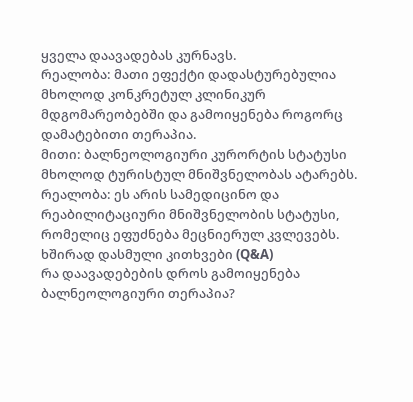ყველა დაავადებას კურნავს.
რეალობა: მათი ეფექტი დადასტურებულია მხოლოდ კონკრეტულ კლინიკურ მდგომარეობებში და გამოიყენება როგორც დამატებითი თერაპია.
მითი: ბალნეოლოგიური კურორტის სტატუსი მხოლოდ ტურისტულ მნიშვნელობას ატარებს.
რეალობა: ეს არის სამედიცინო და რეაბილიტაციური მნიშვნელობის სტატუსი, რომელიც ეფუძნება მეცნიერულ კვლევებს.
ხშირად დასმული კითხვები (Q&A)
რა დაავადებების დროს გამოიყენება ბალნეოლოგიური თერაპია?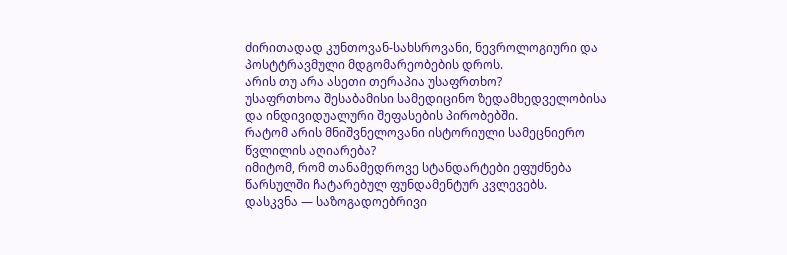ძირითადად კუნთოვან-სახსროვანი, ნევროლოგიური და პოსტტრავმული მდგომარეობების დროს.
არის თუ არა ასეთი თერაპია უსაფრთხო?
უსაფრთხოა შესაბამისი სამედიცინო ზედამხედველობისა და ინდივიდუალური შეფასების პირობებში.
რატომ არის მნიშვნელოვანი ისტორიული სამეცნიერო წვლილის აღიარება?
იმიტომ, რომ თანამედროვე სტანდარტები ეფუძნება წარსულში ჩატარებულ ფუნდამენტურ კვლევებს.
დასკვნა — საზოგადოებრივი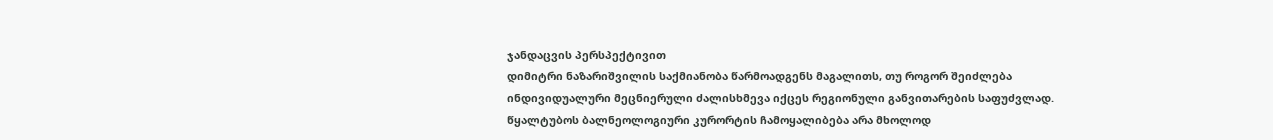ჯანდაცვის პერსპექტივით
დიმიტრი ნაზარიშვილის საქმიანობა წარმოადგენს მაგალითს, თუ როგორ შეიძლება ინდივიდუალური მეცნიერული ძალისხმევა იქცეს რეგიონული განვითარების საფუძვლად. წყალტუბოს ბალნეოლოგიური კურორტის ჩამოყალიბება არა მხოლოდ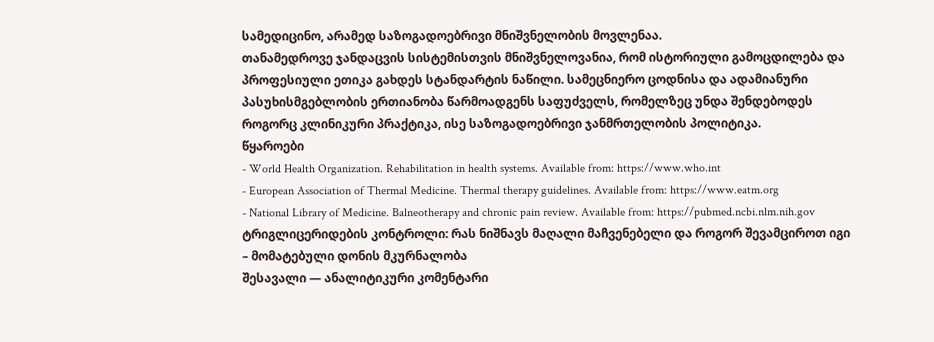სამედიცინო, არამედ საზოგადოებრივი მნიშვნელობის მოვლენაა.
თანამედროვე ჯანდაცვის სისტემისთვის მნიშვნელოვანია, რომ ისტორიული გამოცდილება და პროფესიული ეთიკა გახდეს სტანდარტის ნაწილი. სამეცნიერო ცოდნისა და ადამიანური პასუხისმგებლობის ერთიანობა წარმოადგენს საფუძველს, რომელზეც უნდა შენდებოდეს როგორც კლინიკური პრაქტიკა, ისე საზოგადოებრივი ჯანმრთელობის პოლიტიკა.
წყაროები
- World Health Organization. Rehabilitation in health systems. Available from: https://www.who.int
- European Association of Thermal Medicine. Thermal therapy guidelines. Available from: https://www.eatm.org
- National Library of Medicine. Balneotherapy and chronic pain review. Available from: https://pubmed.ncbi.nlm.nih.gov
ტრიგლიცერიდების კონტროლი: რას ნიშნავს მაღალი მაჩვენებელი და როგორ შევამციროთ იგი – მომატებული დონის მკურნალობა
შესავალი — ანალიტიკური კომენტარი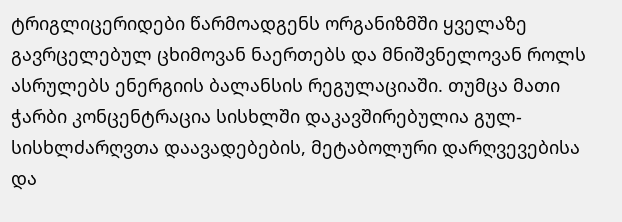ტრიგლიცერიდები წარმოადგენს ორგანიზმში ყველაზე გავრცელებულ ცხიმოვან ნაერთებს და მნიშვნელოვან როლს ასრულებს ენერგიის ბალანსის რეგულაციაში. თუმცა მათი ჭარბი კონცენტრაცია სისხლში დაკავშირებულია გულ-სისხლძარღვთა დაავადებების, მეტაბოლური დარღვევებისა და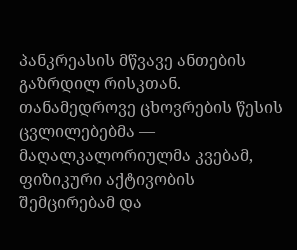პანკრეასის მწვავე ანთების გაზრდილ რისკთან. თანამედროვე ცხოვრების წესის ცვლილებებმა — მაღალკალორიულმა კვებამ, ფიზიკური აქტივობის შემცირებამ და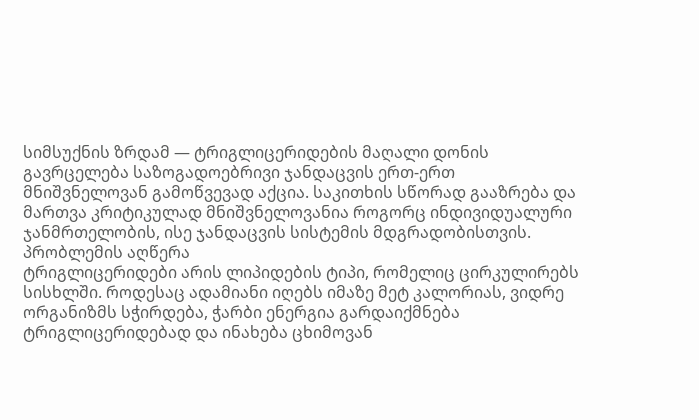სიმსუქნის ზრდამ — ტრიგლიცერიდების მაღალი დონის გავრცელება საზოგადოებრივი ჯანდაცვის ერთ-ერთ მნიშვნელოვან გამოწვევად აქცია. საკითხის სწორად გააზრება და მართვა კრიტიკულად მნიშვნელოვანია როგორც ინდივიდუალური ჯანმრთელობის, ისე ჯანდაცვის სისტემის მდგრადობისთვის.
პრობლემის აღწერა
ტრიგლიცერიდები არის ლიპიდების ტიპი, რომელიც ცირკულირებს სისხლში. როდესაც ადამიანი იღებს იმაზე მეტ კალორიას, ვიდრე ორგანიზმს სჭირდება, ჭარბი ენერგია გარდაიქმნება ტრიგლიცერიდებად და ინახება ცხიმოვან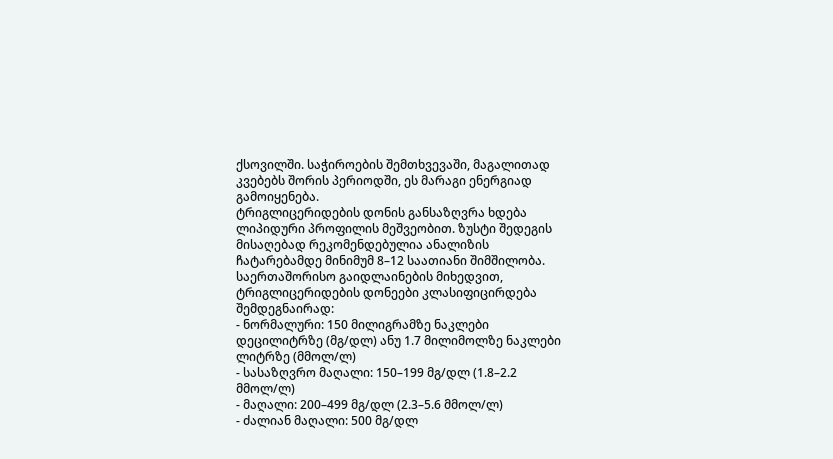ქსოვილში. საჭიროების შემთხვევაში, მაგალითად კვებებს შორის პერიოდში, ეს მარაგი ენერგიად გამოიყენება.
ტრიგლიცერიდების დონის განსაზღვრა ხდება ლიპიდური პროფილის მეშვეობით. ზუსტი შედეგის მისაღებად რეკომენდებულია ანალიზის ჩატარებამდე მინიმუმ 8–12 საათიანი შიმშილობა. საერთაშორისო გაიდლაინების მიხედვით, ტრიგლიცერიდების დონეები კლასიფიცირდება შემდეგნაირად:
- ნორმალური: 150 მილიგრამზე ნაკლები დეცილიტრზე (მგ/დლ) ანუ 1.7 მილიმოლზე ნაკლები ლიტრზე (მმოლ/ლ)
- სასაზღვრო მაღალი: 150–199 მგ/დლ (1.8–2.2 მმოლ/ლ)
- მაღალი: 200–499 მგ/დლ (2.3–5.6 მმოლ/ლ)
- ძალიან მაღალი: 500 მგ/დლ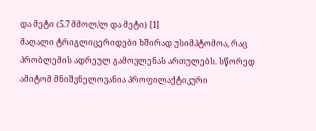და მეტი (5.7 მმოლ/ლ და მეტი) [1]
მაღალი ტრიგლიცერიდები ხშირად უსიმპტომოა, რაც პრობლემის ადრეულ გამოვლენას ართულებს. სწორედ ამიტომ მნიშვნელოვანია პროფილაქტიკური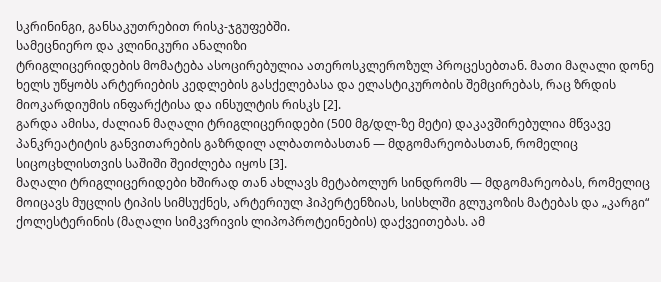სკრინინგი, განსაკუთრებით რისკ-ჯგუფებში.
სამეცნიერო და კლინიკური ანალიზი
ტრიგლიცერიდების მომატება ასოცირებულია ათეროსკლეროზულ პროცესებთან. მათი მაღალი დონე ხელს უწყობს არტერიების კედლების გასქელებასა და ელასტიკურობის შემცირებას, რაც ზრდის მიოკარდიუმის ინფარქტისა და ინსულტის რისკს [2].
გარდა ამისა, ძალიან მაღალი ტრიგლიცერიდები (500 მგ/დლ-ზე მეტი) დაკავშირებულია მწვავე პანკრეატიტის განვითარების გაზრდილ ალბათობასთან — მდგომარეობასთან, რომელიც სიცოცხლისთვის საშიში შეიძლება იყოს [3].
მაღალი ტრიგლიცერიდები ხშირად თან ახლავს მეტაბოლურ სინდრომს — მდგომარეობას, რომელიც მოიცავს მუცლის ტიპის სიმსუქნეს, არტერიულ ჰიპერტენზიას, სისხლში გლუკოზის მატებას და „კარგი“ ქოლესტერინის (მაღალი სიმკვრივის ლიპოპროტეინების) დაქვეითებას. ამ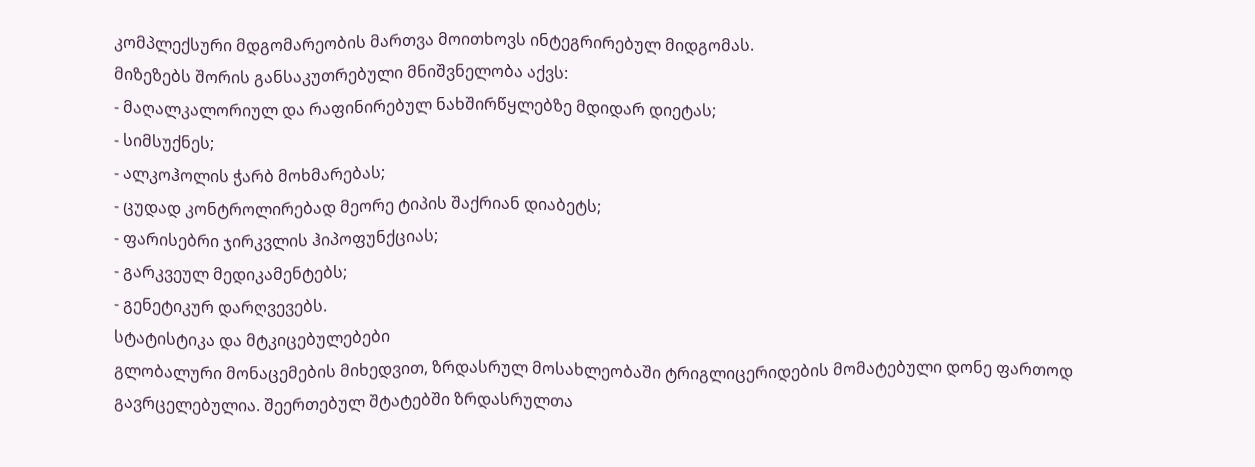კომპლექსური მდგომარეობის მართვა მოითხოვს ინტეგრირებულ მიდგომას.
მიზეზებს შორის განსაკუთრებული მნიშვნელობა აქვს:
- მაღალკალორიულ და რაფინირებულ ნახშირწყლებზე მდიდარ დიეტას;
- სიმსუქნეს;
- ალკოჰოლის ჭარბ მოხმარებას;
- ცუდად კონტროლირებად მეორე ტიპის შაქრიან დიაბეტს;
- ფარისებრი ჯირკვლის ჰიპოფუნქციას;
- გარკვეულ მედიკამენტებს;
- გენეტიკურ დარღვევებს.
სტატისტიკა და მტკიცებულებები
გლობალური მონაცემების მიხედვით, ზრდასრულ მოსახლეობაში ტრიგლიცერიდების მომატებული დონე ფართოდ გავრცელებულია. შეერთებულ შტატებში ზრდასრულთა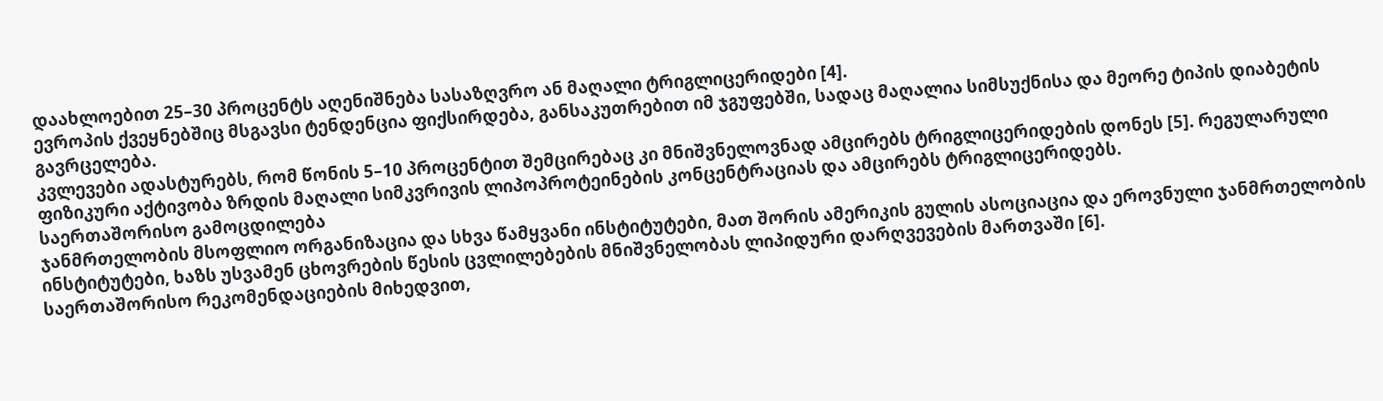დაახლოებით 25–30 პროცენტს აღენიშნება სასაზღვრო ან მაღალი ტრიგლიცერიდები [4].
ევროპის ქვეყნებშიც მსგავსი ტენდენცია ფიქსირდება, განსაკუთრებით იმ ჯგუფებში, სადაც მაღალია სიმსუქნისა და მეორე ტიპის დიაბეტის გავრცელება.
კვლევები ადასტურებს, რომ წონის 5–10 პროცენტით შემცირებაც კი მნიშვნელოვნად ამცირებს ტრიგლიცერიდების დონეს [5]. რეგულარული ფიზიკური აქტივობა ზრდის მაღალი სიმკვრივის ლიპოპროტეინების კონცენტრაციას და ამცირებს ტრიგლიცერიდებს.
საერთაშორისო გამოცდილება
ჯანმრთელობის მსოფლიო ორგანიზაცია და სხვა წამყვანი ინსტიტუტები, მათ შორის ამერიკის გულის ასოციაცია და ეროვნული ჯანმრთელობის ინსტიტუტები, ხაზს უსვამენ ცხოვრების წესის ცვლილებების მნიშვნელობას ლიპიდური დარღვევების მართვაში [6].
საერთაშორისო რეკომენდაციების მიხედვით,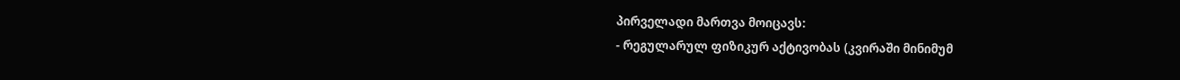პირველადი მართვა მოიცავს:
- რეგულარულ ფიზიკურ აქტივობას (კვირაში მინიმუმ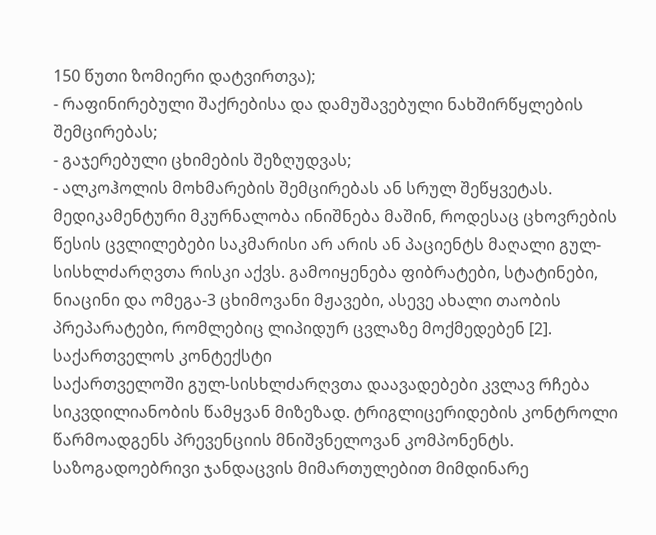150 წუთი ზომიერი დატვირთვა);
- რაფინირებული შაქრებისა და დამუშავებული ნახშირწყლების შემცირებას;
- გაჯერებული ცხიმების შეზღუდვას;
- ალკოჰოლის მოხმარების შემცირებას ან სრულ შეწყვეტას.
მედიკამენტური მკურნალობა ინიშნება მაშინ, როდესაც ცხოვრების წესის ცვლილებები საკმარისი არ არის ან პაციენტს მაღალი გულ-სისხლძარღვთა რისკი აქვს. გამოიყენება ფიბრატები, სტატინები, ნიაცინი და ომეგა-3 ცხიმოვანი მჟავები, ასევე ახალი თაობის პრეპარატები, რომლებიც ლიპიდურ ცვლაზე მოქმედებენ [2].
საქართველოს კონტექსტი
საქართველოში გულ-სისხლძარღვთა დაავადებები კვლავ რჩება სიკვდილიანობის წამყვან მიზეზად. ტრიგლიცერიდების კონტროლი წარმოადგენს პრევენციის მნიშვნელოვან კომპონენტს.
საზოგადოებრივი ჯანდაცვის მიმართულებით მიმდინარე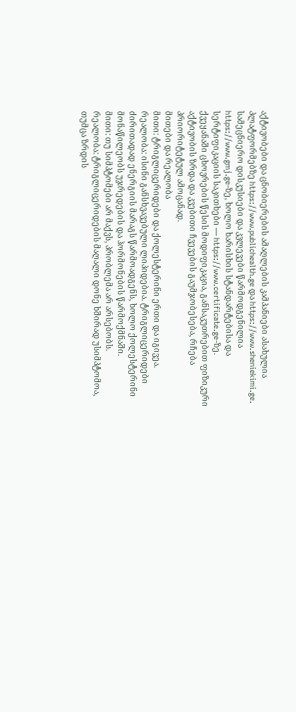აქტივობები და ცნობიერების ამაღლების კამპანიები ასახულია პლატფორმებზე https://www.publichealth.ge და https://www.sheniekimi.ge. სამეცნიერო დისკუსიები და კვლევები წარმოდგენილია https://www.gmj.ge-ზე, ხოლო ხარისხის სტანდარტებისა და სერტიფიკაციის საკითხები — https://www.certificate.ge-ზე.
ქვეყანაში ცხოვრების წესის მოდიფიკაცია, განსაკუთრებით ფიზიკური აქტივობის ზრდა და კვებითი ჩვევების გაუმჯობესება, რჩება პრიორიტეტულ ამოცანად.
მითები და რეალობა
მითი: ტრიგლიცერიდები და ქოლესტერინი ერთი და იგივეა.
რეალობა: ისინი განსხვავებული ლიპიდებია. ტრიგლიცერიდები ძირითადად ენერგიის მარაგს წარმოადგენს, ხოლო ქოლესტერინი მონაწილეობს უჯრედების და ჰორმონების წარმოქმნაში.
მითი: თუ სიმპტომები არ მაქვს, პრობლემა არ არსებობს.
რეალობა: ტრიგლიცერიდების მაღალი დონე ხშირად უსიმპტომოა, თუმცა ზრდის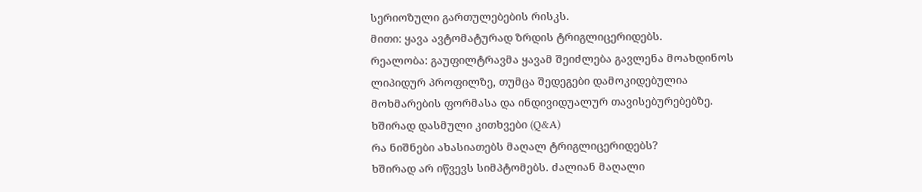სერიოზული გართულებების რისკს.
მითი: ყავა ავტომატურად ზრდის ტრიგლიცერიდებს.
რეალობა: გაუფილტრავმა ყავამ შეიძლება გავლენა მოახდინოს ლიპიდურ პროფილზე, თუმცა შედეგები დამოკიდებულია მოხმარების ფორმასა და ინდივიდუალურ თავისებურებებზე.
ხშირად დასმული კითხვები (Q&A)
რა ნიშნები ახასიათებს მაღალ ტრიგლიცერიდებს?
ხშირად არ იწვევს სიმპტომებს. ძალიან მაღალი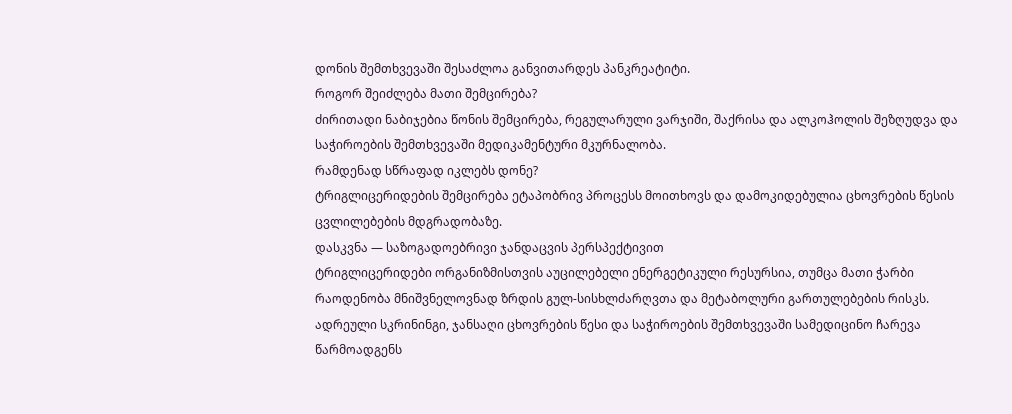დონის შემთხვევაში შესაძლოა განვითარდეს პანკრეატიტი.
როგორ შეიძლება მათი შემცირება?
ძირითადი ნაბიჯებია წონის შემცირება, რეგულარული ვარჯიში, შაქრისა და ალკოჰოლის შეზღუდვა და საჭიროების შემთხვევაში მედიკამენტური მკურნალობა.
რამდენად სწრაფად იკლებს დონე?
ტრიგლიცერიდების შემცირება ეტაპობრივ პროცესს მოითხოვს და დამოკიდებულია ცხოვრების წესის ცვლილებების მდგრადობაზე.
დასკვნა — საზოგადოებრივი ჯანდაცვის პერსპექტივით
ტრიგლიცერიდები ორგანიზმისთვის აუცილებელი ენერგეტიკული რესურსია, თუმცა მათი ჭარბი რაოდენობა მნიშვნელოვნად ზრდის გულ-სისხლძარღვთა და მეტაბოლური გართულებების რისკს. ადრეული სკრინინგი, ჯანსაღი ცხოვრების წესი და საჭიროების შემთხვევაში სამედიცინო ჩარევა წარმოადგენს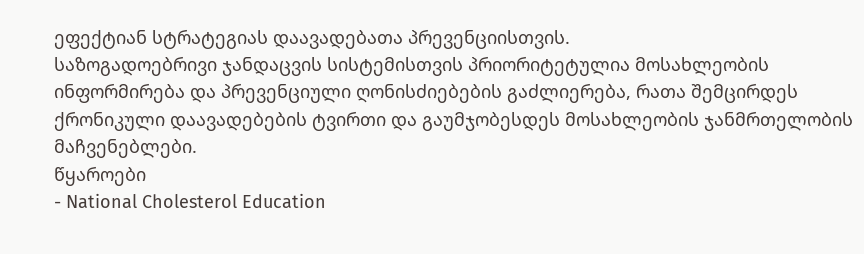ეფექტიან სტრატეგიას დაავადებათა პრევენციისთვის.
საზოგადოებრივი ჯანდაცვის სისტემისთვის პრიორიტეტულია მოსახლეობის ინფორმირება და პრევენციული ღონისძიებების გაძლიერება, რათა შემცირდეს ქრონიკული დაავადებების ტვირთი და გაუმჯობესდეს მოსახლეობის ჯანმრთელობის მაჩვენებლები.
წყაროები
- National Cholesterol Education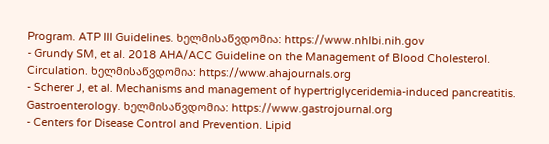Program. ATP III Guidelines. ხელმისაწვდომია: https://www.nhlbi.nih.gov
- Grundy SM, et al. 2018 AHA/ACC Guideline on the Management of Blood Cholesterol. Circulation. ხელმისაწვდომია: https://www.ahajournals.org
- Scherer J, et al. Mechanisms and management of hypertriglyceridemia-induced pancreatitis. Gastroenterology. ხელმისაწვდომია: https://www.gastrojournal.org
- Centers for Disease Control and Prevention. Lipid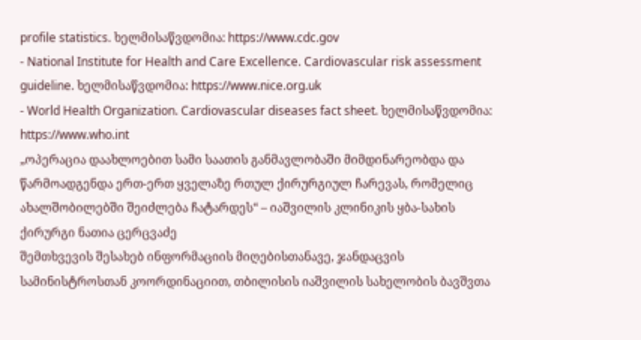profile statistics. ხელმისაწვდომია: https://www.cdc.gov
- National Institute for Health and Care Excellence. Cardiovascular risk assessment guideline. ხელმისაწვდომია: https://www.nice.org.uk
- World Health Organization. Cardiovascular diseases fact sheet. ხელმისაწვდომია: https://www.who.int
„ოპერაცია დაახლოებით სამი საათის განმავლობაში მიმდინარეობდა და წარმოადგენდა ერთ-ერთ ყველაზე რთულ ქირურგიულ ჩარევას, რომელიც ახალშობილებში შეიძლება ჩატარდეს“ – იაშვილის კლინიკის ყბა-სახის ქირურგი ნათია ცერცვაძე
შემთხვევის შესახებ ინფორმაციის მიღებისთანავე, ჯანდაცვის სამინისტროსთან კოორდინაციით, თბილისის იაშვილის სახელობის ბავშვთა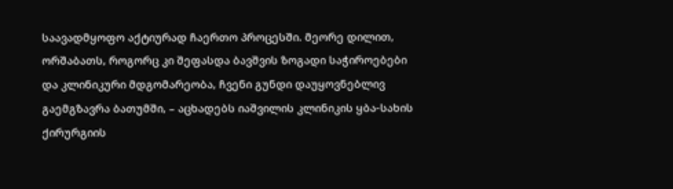საავადმყოფო აქტიურად ჩაერთო პროცესში. მეორე დილით, ორშაბათს, როგორც კი შეფასდა ბავშვის ზოგადი საჭიროებები და კლინიკური მდგომარეობა, ჩვენი გუნდი დაუყოვნებლივ გაემგზავრა ბათუმში, – აცხადებს იაშვილის კლინიკის ყბა-სახის ქირურგიის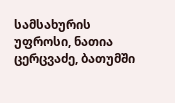სამსახურის უფროსი, ნათია ცერცვაძე, ბათუმში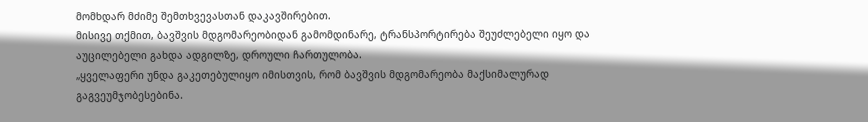მომხდარ მძიმე შემთხვევასთან დაკავშირებით.
მისივე თქმით, ბავშვის მდგომარეობიდან გამომდინარე, ტრანსპორტირება შეუძლებელი იყო და აუცილებელი გახდა ადგილზე, დროული ჩართულობა.
„ყველაფერი უნდა გაკეთებულიყო იმისთვის, რომ ბავშვის მდგომარეობა მაქსიმალურად გაგვეუმჯობესებინა.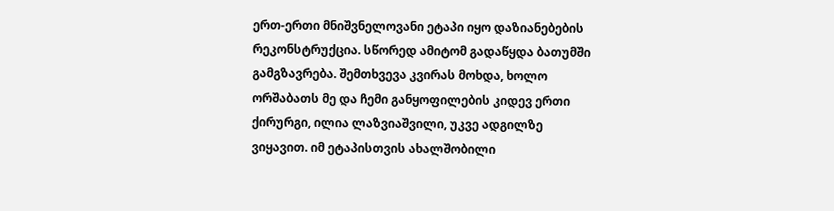ერთ-ერთი მნიშვნელოვანი ეტაპი იყო დაზიანებების რეკონსტრუქცია. სწორედ ამიტომ გადაწყდა ბათუმში გამგზავრება. შემთხვევა კვირას მოხდა, ხოლო ორშაბათს მე და ჩემი განყოფილების კიდევ ერთი ქირურგი, ილია ლაზვიაშვილი, უკვე ადგილზე ვიყავით. იმ ეტაპისთვის ახალშობილი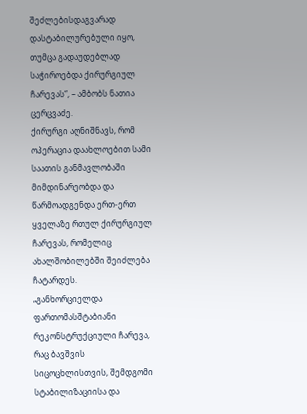შეძლებისდაგვარად დასტაბილურებული იყო, თუმცა გადაუდებლად საჭიროებდა ქირურგიულ ჩარევას“, – ამბობს ნათია ცერცვაძე.
ქირურგი აღნიშნავს, რომ ოპერაცია დაახლოებით სამი საათის განმავლობაში მიმდინარეობდა და წარმოადგენდა ერთ-ერთ ყველაზე რთულ ქირურგიულ ჩარევას, რომელიც ახალშობილებში შეიძლება ჩატარდეს.
„განხორციელდა ფართომასშტაბიანი რეკონსტრუქციული ჩარევა, რაც ბავშვის სიცოცხლისთვის, შემდგომი სტაბილიზაციისა და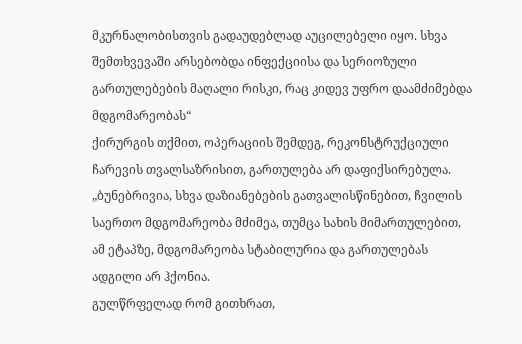მკურნალობისთვის გადაუდებლად აუცილებელი იყო. სხვა შემთხვევაში არსებობდა ინფექციისა და სერიოზული გართულებების მაღალი რისკი, რაც კიდევ უფრო დაამძიმებდა მდგომარეობას“
ქირურგის თქმით, ოპერაციის შემდეგ, რეკონსტრუქციული ჩარევის თვალსაზრისით, გართულება არ დაფიქსირებულა.
„ბუნებრივია, სხვა დაზიანებების გათვალისწინებით, ჩვილის საერთო მდგომარეობა მძიმეა, თუმცა სახის მიმართულებით, ამ ეტაპზე, მდგომარეობა სტაბილურია და გართულებას ადგილი არ ჰქონია.
გულწრფელად რომ გითხრათ,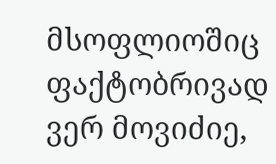მსოფლიოშიც ფაქტობრივად ვერ მოვიძიე,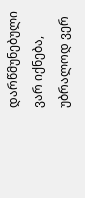დარწმუნებული ვარ იქნება, უბრალოდ ვერ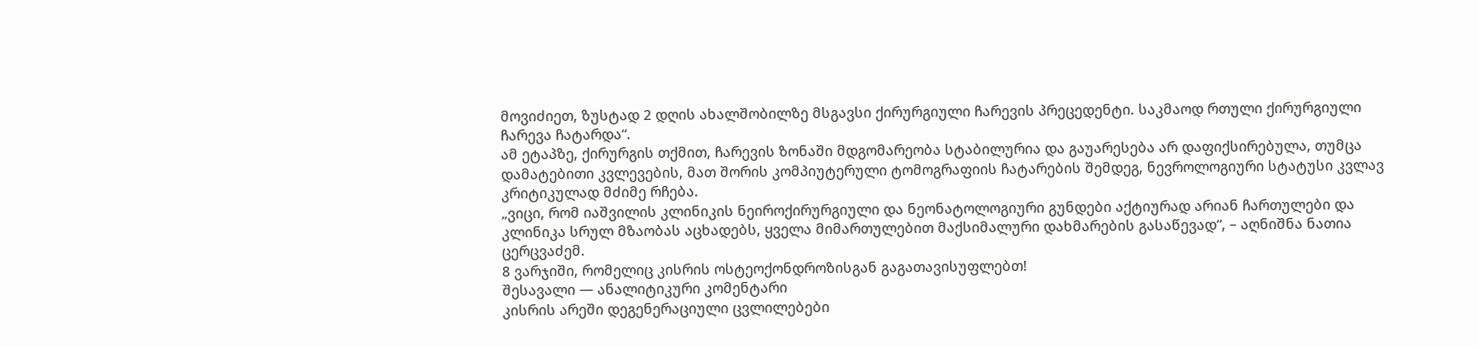მოვიძიეთ, ზუსტად 2 დღის ახალშობილზე მსგავსი ქირურგიული ჩარევის პრეცედენტი. საკმაოდ რთული ქირურგიული ჩარევა ჩატარდა“.
ამ ეტაპზე, ქირურგის თქმით, ჩარევის ზონაში მდგომარეობა სტაბილურია და გაუარესება არ დაფიქსირებულა, თუმცა დამატებითი კვლევების, მათ შორის კომპიუტერული ტომოგრაფიის ჩატარების შემდეგ, ნევროლოგიური სტატუსი კვლავ კრიტიკულად მძიმე რჩება.
„ვიცი, რომ იაშვილის კლინიკის ნეიროქირურგიული და ნეონატოლოგიური გუნდები აქტიურად არიან ჩართულები და კლინიკა სრულ მზაობას აცხადებს, ყველა მიმართულებით მაქსიმალური დახმარების გასაწევად“, – აღნიშნა ნათია ცერცვაძემ.
8 ვარჯიში, რომელიც კისრის ოსტეოქონდროზისგან გაგათავისუფლებთ!
შესავალი — ანალიტიკური კომენტარი
კისრის არეში დეგენერაციული ცვლილებები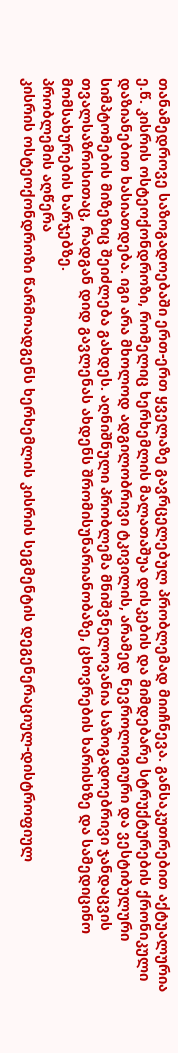თანამედროვე საზოგადოებაში ერთ-ერთ ყველაზე გავრცელებულ პრობლემად მიიჩნევა. განსაკუთრებით აქტუალურია ე.წ. კისრის ოსტეოქონდროზი, რომელიც ხერხემლის მალათაშუა დისკების და მიმდებარე სტრუქტურების ქრონიკული დაზიანებით ხასიათდება. იგი არა მხოლოდ ადგილობრივი ტკივილის, არამედ ნევროლოგიური და ვესტიბულური სიმპტომების მიზეზიც შეიძლება გახდეს. აღნიშნული პრობლემა მნიშვნელოვანია საზოგადოებრივი ჯანდაცვის თვალსაზრისითაც, რადგან დიდ გავლენას ახდენს შრომისუნარიანობაზე, ცხოვრების ხარისხზე და სამედიცინო მომსახურების ხარჯებზე.
პრობლემის აღწერა
კისრის ოსტეოქონდროზი წარმოადგენს ხერხემლის კისრის სეგმენტის დეგენერაციულ-დისტროფიულ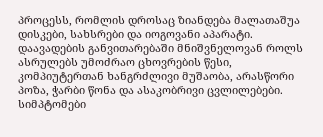პროცესს, რომლის დროსაც ზიანდება მალათაშუა დისკები, სახსრები და იოგოვანი აპარატი. დაავადების განვითარებაში მნიშვნელოვან როლს ასრულებს უმოძრაო ცხოვრების წესი, კომპიუტერთან ხანგრძლივი მუშაობა, არასწორი პოზა, ჭარბი წონა და ასაკობრივი ცვლილებები.
სიმპტომები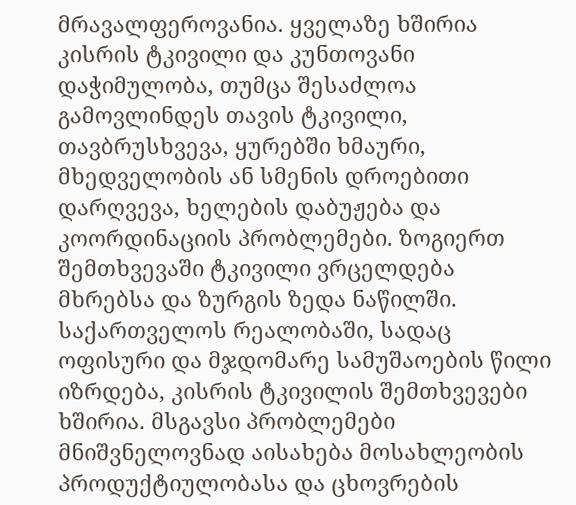მრავალფეროვანია. ყველაზე ხშირია კისრის ტკივილი და კუნთოვანი დაჭიმულობა, თუმცა შესაძლოა გამოვლინდეს თავის ტკივილი, თავბრუსხვევა, ყურებში ხმაური, მხედველობის ან სმენის დროებითი დარღვევა, ხელების დაბუჟება და კოორდინაციის პრობლემები. ზოგიერთ შემთხვევაში ტკივილი ვრცელდება მხრებსა და ზურგის ზედა ნაწილში.
საქართველოს რეალობაში, სადაც ოფისური და მჯდომარე სამუშაოების წილი იზრდება, კისრის ტკივილის შემთხვევები ხშირია. მსგავსი პრობლემები მნიშვნელოვნად აისახება მოსახლეობის პროდუქტიულობასა და ცხოვრების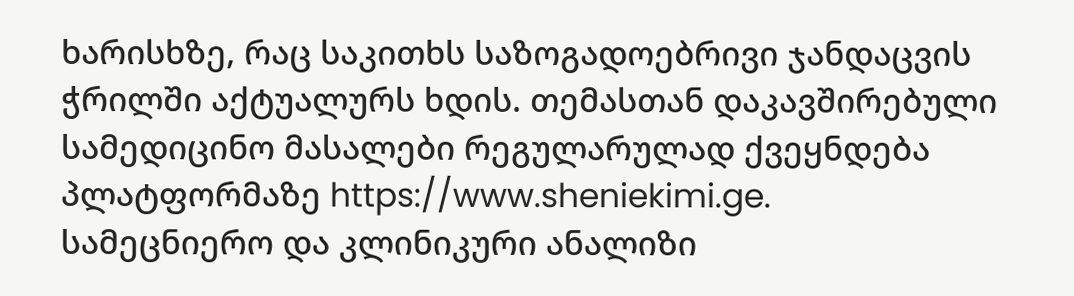ხარისხზე, რაც საკითხს საზოგადოებრივი ჯანდაცვის ჭრილში აქტუალურს ხდის. თემასთან დაკავშირებული სამედიცინო მასალები რეგულარულად ქვეყნდება პლატფორმაზე https://www.sheniekimi.ge.
სამეცნიერო და კლინიკური ანალიზი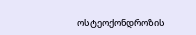ოსტეოქონდროზის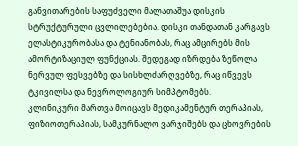განვითარების საფუძველი მალათაშუა დისკის სტრუქტურული ცვლილებებია. დისკი თანდათან კარგავს ელასტიკურობასა და ტენიანობას, რაც ამცირებს მის ამორტიზაციულ ფუნქციას. შედეგად იზრდება ზეწოლა ნერვულ ფესვებზე და სისხლძარღვებზე, რაც იწვევს ტკივილსა და ნევროლოგიურ სიმპტომებს.
კლინიკური მართვა მოიცავს მედიკამენტურ თერაპიას, ფიზიოთერაპიას, სამკურნალო ვარჯიშებს და ცხოვრების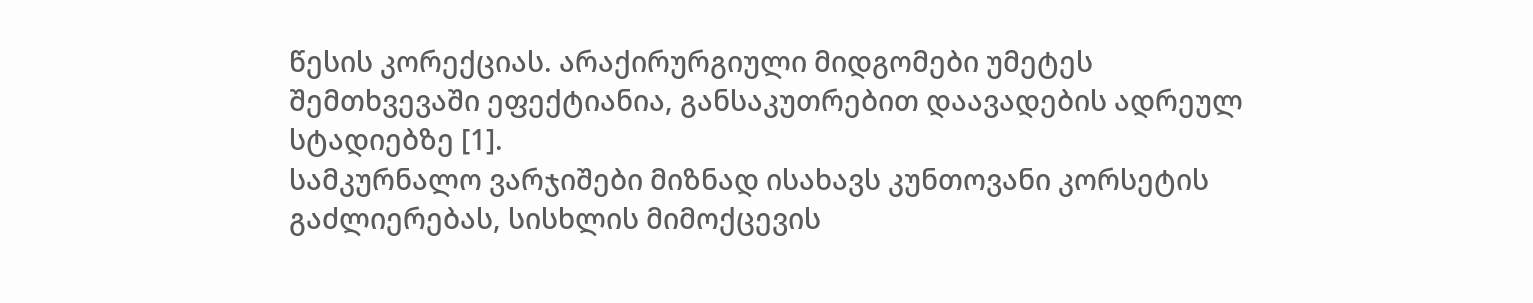წესის კორექციას. არაქირურგიული მიდგომები უმეტეს შემთხვევაში ეფექტიანია, განსაკუთრებით დაავადების ადრეულ სტადიებზე [1].
სამკურნალო ვარჯიშები მიზნად ისახავს კუნთოვანი კორსეტის გაძლიერებას, სისხლის მიმოქცევის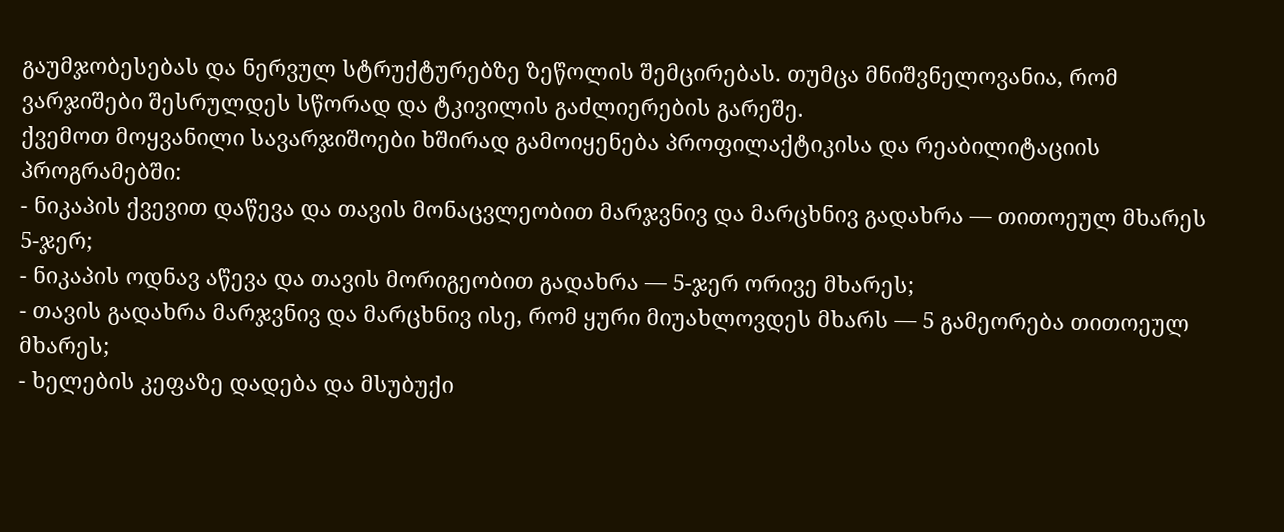გაუმჯობესებას და ნერვულ სტრუქტურებზე ზეწოლის შემცირებას. თუმცა მნიშვნელოვანია, რომ ვარჯიშები შესრულდეს სწორად და ტკივილის გაძლიერების გარეშე.
ქვემოთ მოყვანილი სავარჯიშოები ხშირად გამოიყენება პროფილაქტიკისა და რეაბილიტაციის პროგრამებში:
- ნიკაპის ქვევით დაწევა და თავის მონაცვლეობით მარჯვნივ და მარცხნივ გადახრა — თითოეულ მხარეს 5-ჯერ;
- ნიკაპის ოდნავ აწევა და თავის მორიგეობით გადახრა — 5-ჯერ ორივე მხარეს;
- თავის გადახრა მარჯვნივ და მარცხნივ ისე, რომ ყური მიუახლოვდეს მხარს — 5 გამეორება თითოეულ მხარეს;
- ხელების კეფაზე დადება და მსუბუქი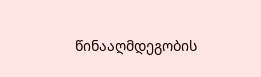წინააღმდეგობის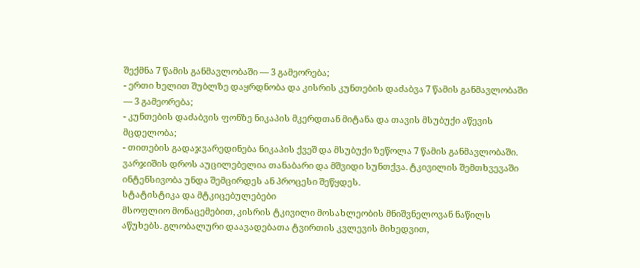შექმნა 7 წამის განმავლობაში — 3 გამეორება;
- ერთი ხელით შუბლზე დაყრდნობა და კისრის კუნთების დაძაბვა 7 წამის განმავლობაში — 3 გამეორება;
- კუნთების დაძაბვის ფონზე ნიკაპის მკერდთან მიტანა და თავის მსუბუქი აწევის მცდელობა;
- თითების გადაჯვარედინება ნიკაპის ქვეშ და მსუბუქი ზეწოლა 7 წამის განმავლობაში.
ვარჯიშის დროს აუცილებელია თანაბარი და მშვიდი სუნთქვა. ტკივილის შემთხვევაში ინტენსივობა უნდა შემცირდეს ან პროცესი შეწყდეს.
სტატისტიკა და მტკიცებულებები
მსოფლიო მონაცემებით, კისრის ტკივილი მოსახლეობის მნიშვნელოვან ნაწილს აწუხებს. გლობალური დაავადებათა ტვირთის კვლევის მიხედვით,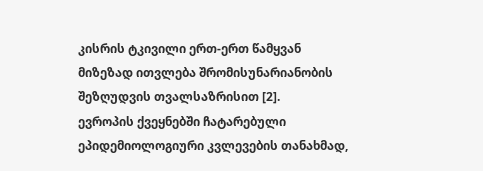კისრის ტკივილი ერთ-ერთ წამყვან მიზეზად ითვლება შრომისუნარიანობის შეზღუდვის თვალსაზრისით [2].
ევროპის ქვეყნებში ჩატარებული ეპიდემიოლოგიური კვლევების თანახმად,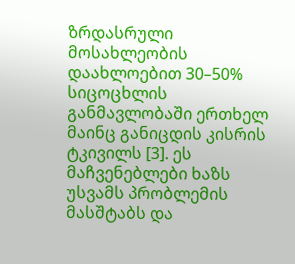ზრდასრული მოსახლეობის დაახლოებით 30–50% სიცოცხლის განმავლობაში ერთხელ მაინც განიცდის კისრის ტკივილს [3]. ეს მაჩვენებლები ხაზს უსვამს პრობლემის მასშტაბს და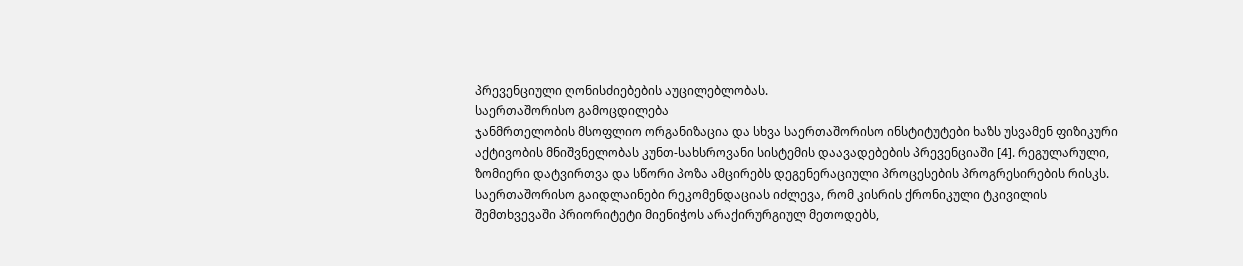პრევენციული ღონისძიებების აუცილებლობას.
საერთაშორისო გამოცდილება
ჯანმრთელობის მსოფლიო ორგანიზაცია და სხვა საერთაშორისო ინსტიტუტები ხაზს უსვამენ ფიზიკური აქტივობის მნიშვნელობას კუნთ-სახსროვანი სისტემის დაავადებების პრევენციაში [4]. რეგულარული, ზომიერი დატვირთვა და სწორი პოზა ამცირებს დეგენერაციული პროცესების პროგრესირების რისკს.
საერთაშორისო გაიდლაინები რეკომენდაციას იძლევა, რომ კისრის ქრონიკული ტკივილის შემთხვევაში პრიორიტეტი მიენიჭოს არაქირურგიულ მეთოდებს,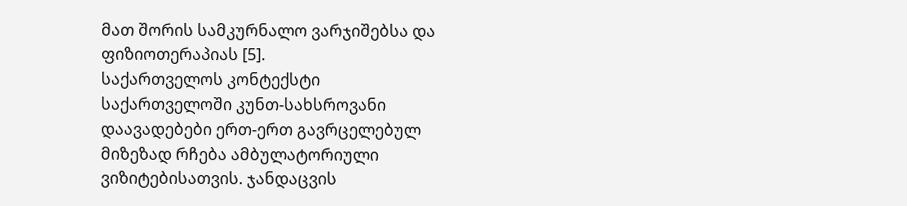მათ შორის სამკურნალო ვარჯიშებსა და ფიზიოთერაპიას [5].
საქართველოს კონტექსტი
საქართველოში კუნთ-სახსროვანი დაავადებები ერთ-ერთ გავრცელებულ მიზეზად რჩება ამბულატორიული ვიზიტებისათვის. ჯანდაცვის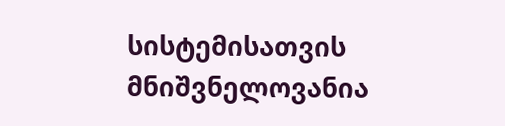სისტემისათვის მნიშვნელოვანია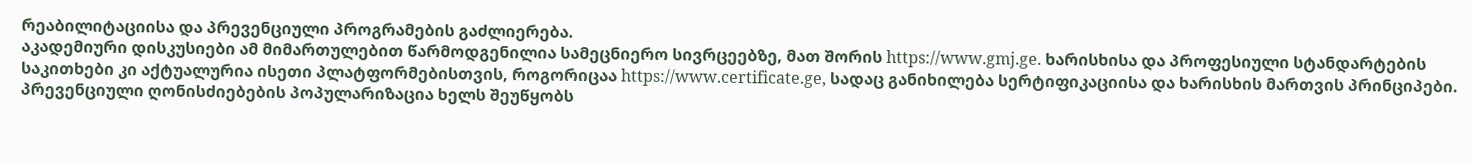რეაბილიტაციისა და პრევენციული პროგრამების გაძლიერება.
აკადემიური დისკუსიები ამ მიმართულებით წარმოდგენილია სამეცნიერო სივრცეებზე, მათ შორის https://www.gmj.ge. ხარისხისა და პროფესიული სტანდარტების საკითხები კი აქტუალურია ისეთი პლატფორმებისთვის, როგორიცაა https://www.certificate.ge, სადაც განიხილება სერტიფიკაციისა და ხარისხის მართვის პრინციპები.
პრევენციული ღონისძიებების პოპულარიზაცია ხელს შეუწყობს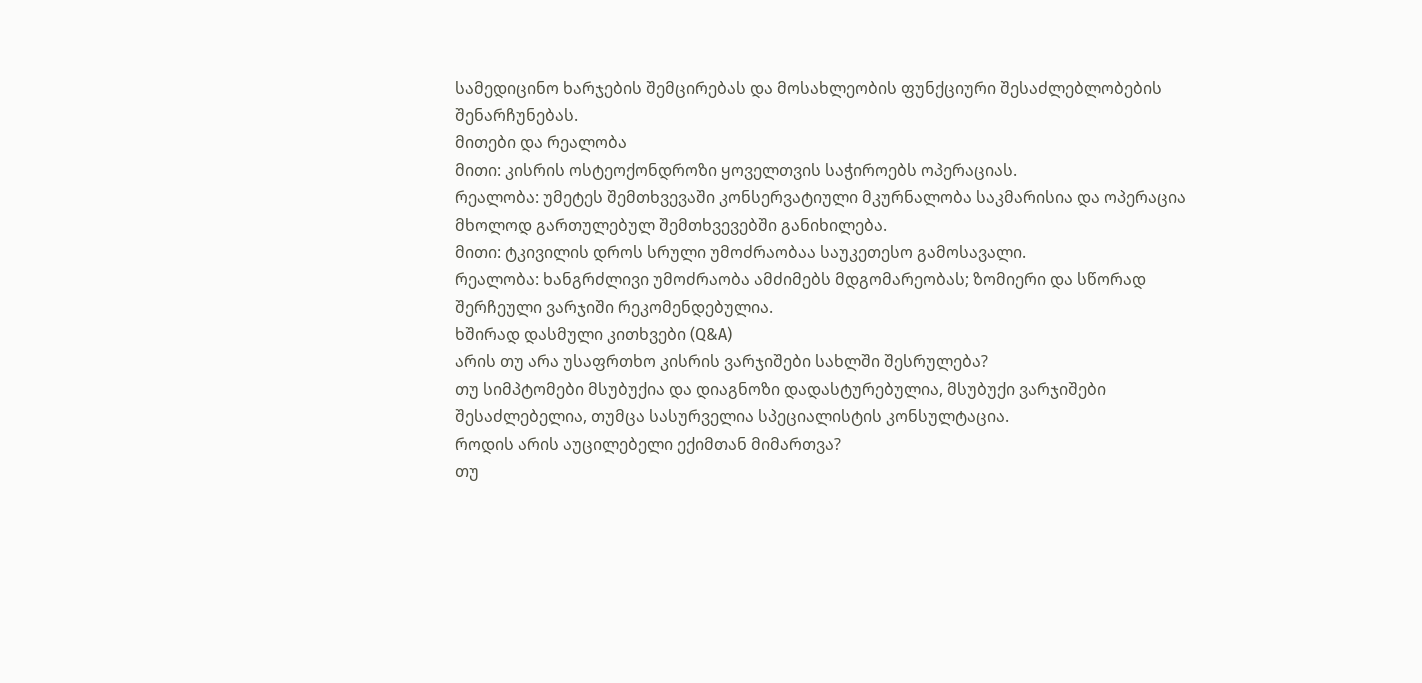სამედიცინო ხარჯების შემცირებას და მოსახლეობის ფუნქციური შესაძლებლობების შენარჩუნებას.
მითები და რეალობა
მითი: კისრის ოსტეოქონდროზი ყოველთვის საჭიროებს ოპერაციას.
რეალობა: უმეტეს შემთხვევაში კონსერვატიული მკურნალობა საკმარისია და ოპერაცია მხოლოდ გართულებულ შემთხვევებში განიხილება.
მითი: ტკივილის დროს სრული უმოძრაობაა საუკეთესო გამოსავალი.
რეალობა: ხანგრძლივი უმოძრაობა ამძიმებს მდგომარეობას; ზომიერი და სწორად შერჩეული ვარჯიში რეკომენდებულია.
ხშირად დასმული კითხვები (Q&A)
არის თუ არა უსაფრთხო კისრის ვარჯიშები სახლში შესრულება?
თუ სიმპტომები მსუბუქია და დიაგნოზი დადასტურებულია, მსუბუქი ვარჯიშები შესაძლებელია, თუმცა სასურველია სპეციალისტის კონსულტაცია.
როდის არის აუცილებელი ექიმთან მიმართვა?
თუ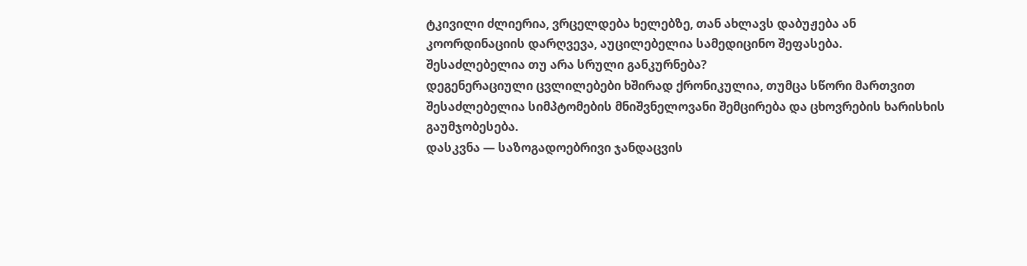ტკივილი ძლიერია, ვრცელდება ხელებზე, თან ახლავს დაბუჟება ან კოორდინაციის დარღვევა, აუცილებელია სამედიცინო შეფასება.
შესაძლებელია თუ არა სრული განკურნება?
დეგენერაციული ცვლილებები ხშირად ქრონიკულია, თუმცა სწორი მართვით შესაძლებელია სიმპტომების მნიშვნელოვანი შემცირება და ცხოვრების ხარისხის გაუმჯობესება.
დასკვნა — საზოგადოებრივი ჯანდაცვის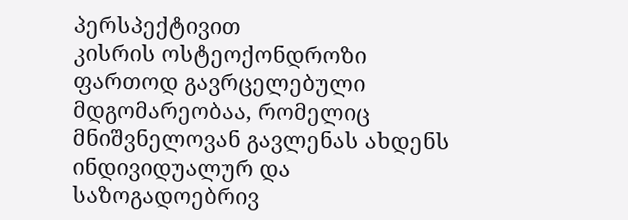პერსპექტივით
კისრის ოსტეოქონდროზი ფართოდ გავრცელებული მდგომარეობაა, რომელიც მნიშვნელოვან გავლენას ახდენს ინდივიდუალურ და საზოგადოებრივ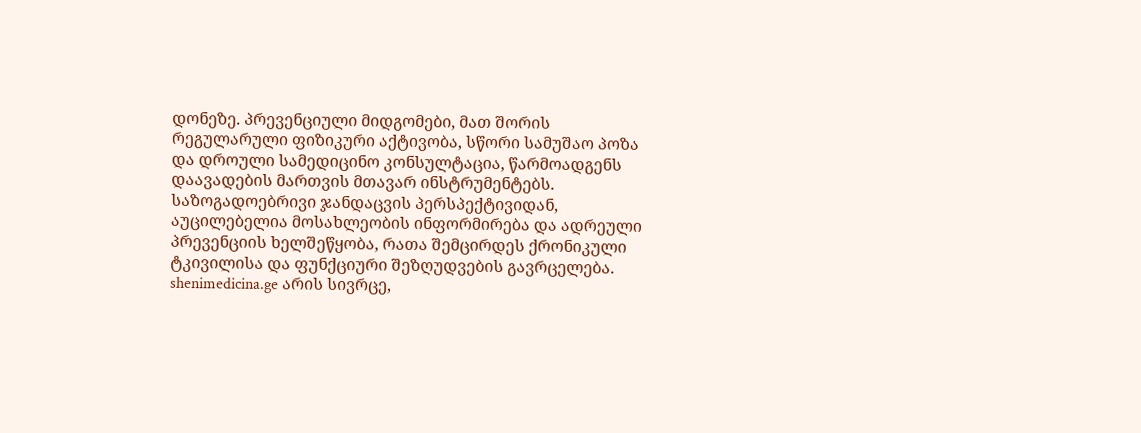დონეზე. პრევენციული მიდგომები, მათ შორის რეგულარული ფიზიკური აქტივობა, სწორი სამუშაო პოზა და დროული სამედიცინო კონსულტაცია, წარმოადგენს დაავადების მართვის მთავარ ინსტრუმენტებს.
საზოგადოებრივი ჯანდაცვის პერსპექტივიდან, აუცილებელია მოსახლეობის ინფორმირება და ადრეული პრევენციის ხელშეწყობა, რათა შემცირდეს ქრონიკული ტკივილისა და ფუნქციური შეზღუდვების გავრცელება.
shenimedicina.ge არის სივრცე,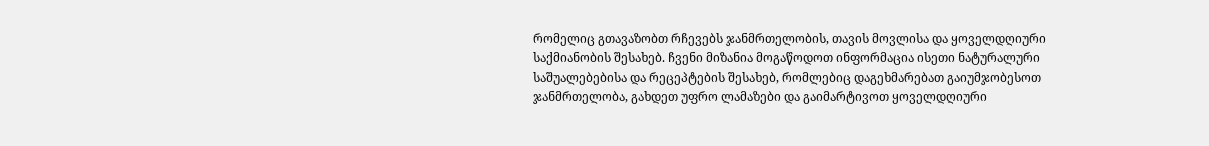რომელიც გთავაზობთ რჩევებს ჯანმრთელობის, თავის მოვლისა და ყოველდღიური საქმიანობის შესახებ. ჩვენი მიზანია მოგაწოდოთ ინფორმაცია ისეთი ნატურალური საშუალებებისა და რეცეპტების შესახებ, რომლებიც დაგეხმარებათ გაიუმჯობესოთ ჯანმრთელობა, გახდეთ უფრო ლამაზები და გაიმარტივოთ ყოველდღიური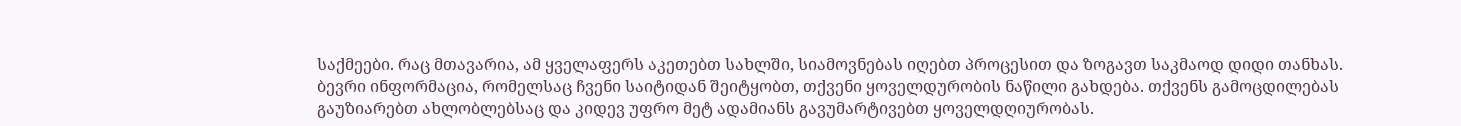საქმეები. რაც მთავარია, ამ ყველაფერს აკეთებთ სახლში, სიამოვნებას იღებთ პროცესით და ზოგავთ საკმაოდ დიდი თანხას.
ბევრი ინფორმაცია, რომელსაც ჩვენი საიტიდან შეიტყობთ, თქვენი ყოველდურობის ნაწილი გახდება. თქვენს გამოცდილებას გაუზიარებთ ახლობლებსაც და კიდევ უფრო მეტ ადამიანს გავუმარტივებთ ყოველდღიურობას.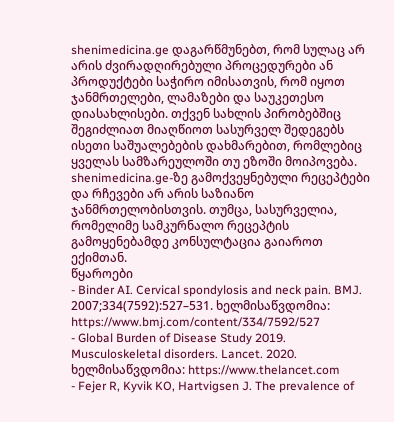shenimedicina.ge დაგარწმუნებთ, რომ სულაც არ არის ძვირადღირებული პროცედურები ან პროდუქტები საჭირო იმისათვის, რომ იყოთ ჯანმრთელები, ლამაზები და საუკეთესო დიასახლისები. თქვენ სახლის პირობებშიც შეგიძლიათ მიაღწიოთ სასურველ შედეგებს ისეთი საშუალებების დახმარებით, რომლებიც ყველას სამზარეულოში თუ ეზოში მოიპოვება.
shenimedicina.ge-ზე გამოქვეყნებული რეცეპტები და რჩევები არ არის საზიანო ჯანმრთელობისთვის. თუმცა, სასურველია, რომელიმე სამკურნალო რეცეპტის გამოყენებამდე კონსულტაცია გაიაროთ ექიმთან.
წყაროები
- Binder AI. Cervical spondylosis and neck pain. BMJ. 2007;334(7592):527–531. ხელმისაწვდომია: https://www.bmj.com/content/334/7592/527
- Global Burden of Disease Study 2019. Musculoskeletal disorders. Lancet. 2020. ხელმისაწვდომია: https://www.thelancet.com
- Fejer R, Kyvik KO, Hartvigsen J. The prevalence of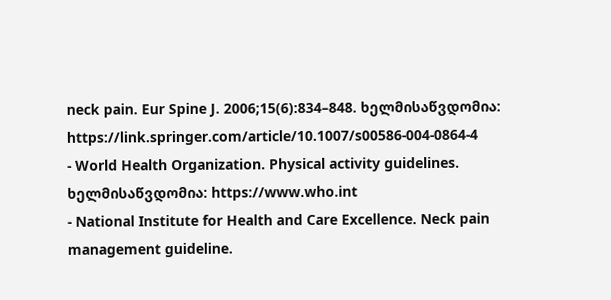neck pain. Eur Spine J. 2006;15(6):834–848. ხელმისაწვდომია: https://link.springer.com/article/10.1007/s00586-004-0864-4
- World Health Organization. Physical activity guidelines. ხელმისაწვდომია: https://www.who.int
- National Institute for Health and Care Excellence. Neck pain management guideline.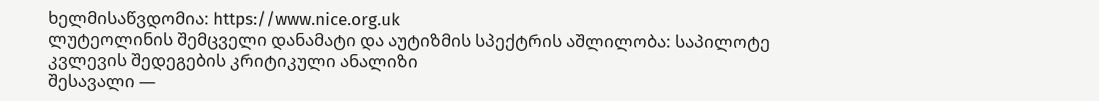ხელმისაწვდომია: https://www.nice.org.uk
ლუტეოლინის შემცველი დანამატი და აუტიზმის სპექტრის აშლილობა: საპილოტე კვლევის შედეგების კრიტიკული ანალიზი
შესავალი —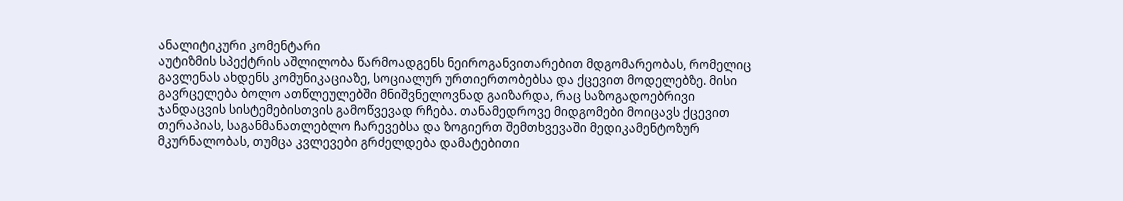ანალიტიკური კომენტარი
აუტიზმის სპექტრის აშლილობა წარმოადგენს ნეიროგანვითარებით მდგომარეობას, რომელიც გავლენას ახდენს კომუნიკაციაზე, სოციალურ ურთიერთობებსა და ქცევით მოდელებზე. მისი გავრცელება ბოლო ათწლეულებში მნიშვნელოვნად გაიზარდა, რაც საზოგადოებრივი ჯანდაცვის სისტემებისთვის გამოწვევად რჩება. თანამედროვე მიდგომები მოიცავს ქცევით თერაპიას, საგანმანათლებლო ჩარევებსა და ზოგიერთ შემთხვევაში მედიკამენტოზურ მკურნალობას, თუმცა კვლევები გრძელდება დამატებითი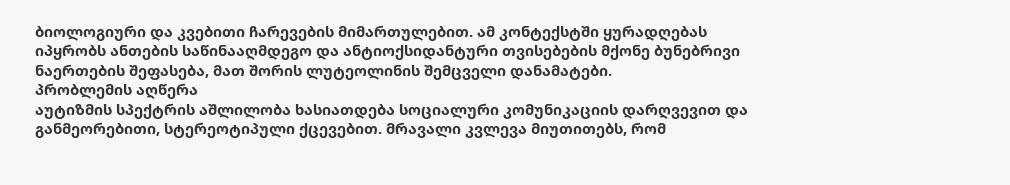ბიოლოგიური და კვებითი ჩარევების მიმართულებით. ამ კონტექსტში ყურადღებას იპყრობს ანთების საწინააღმდეგო და ანტიოქსიდანტური თვისებების მქონე ბუნებრივი ნაერთების შეფასება, მათ შორის ლუტეოლინის შემცველი დანამატები.
პრობლემის აღწერა
აუტიზმის სპექტრის აშლილობა ხასიათდება სოციალური კომუნიკაციის დარღვევით და განმეორებითი, სტერეოტიპული ქცევებით. მრავალი კვლევა მიუთითებს, რომ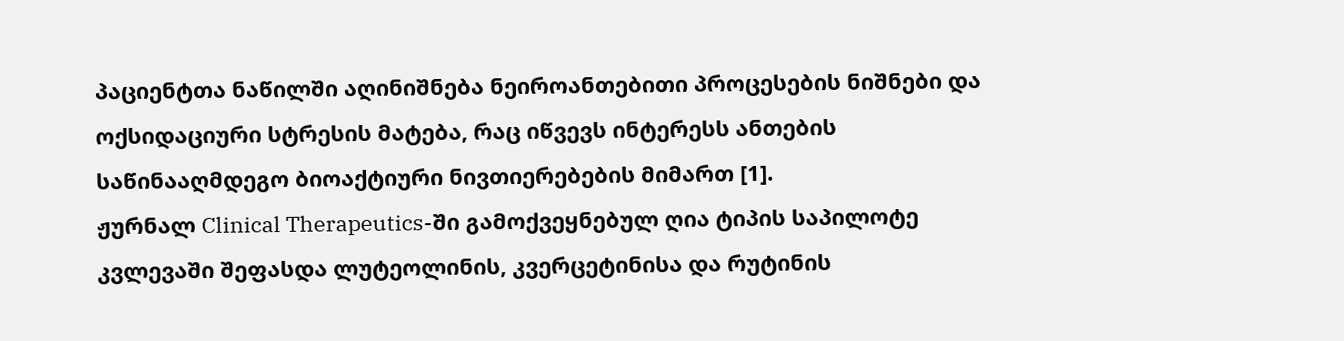პაციენტთა ნაწილში აღინიშნება ნეიროანთებითი პროცესების ნიშნები და ოქსიდაციური სტრესის მატება, რაც იწვევს ინტერესს ანთების საწინააღმდეგო ბიოაქტიური ნივთიერებების მიმართ [1].
ჟურნალ Clinical Therapeutics-ში გამოქვეყნებულ ღია ტიპის საპილოტე კვლევაში შეფასდა ლუტეოლინის, კვერცეტინისა და რუტინის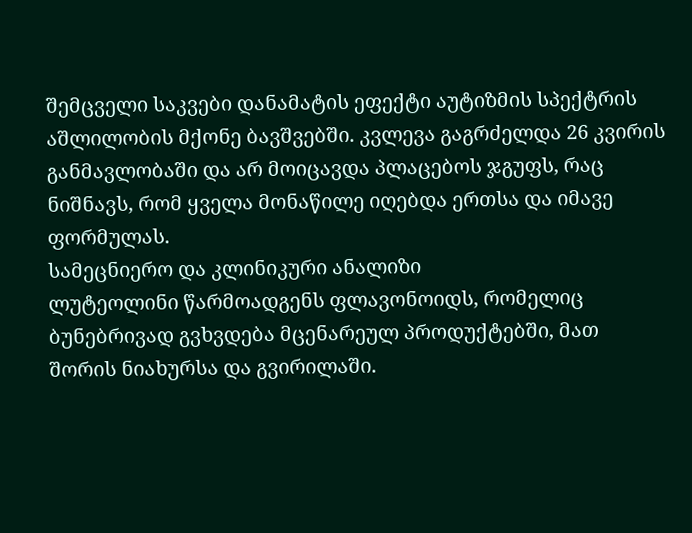შემცველი საკვები დანამატის ეფექტი აუტიზმის სპექტრის აშლილობის მქონე ბავშვებში. კვლევა გაგრძელდა 26 კვირის განმავლობაში და არ მოიცავდა პლაცებოს ჯგუფს, რაც ნიშნავს, რომ ყველა მონაწილე იღებდა ერთსა და იმავე ფორმულას.
სამეცნიერო და კლინიკური ანალიზი
ლუტეოლინი წარმოადგენს ფლავონოიდს, რომელიც ბუნებრივად გვხვდება მცენარეულ პროდუქტებში, მათ შორის ნიახურსა და გვირილაში.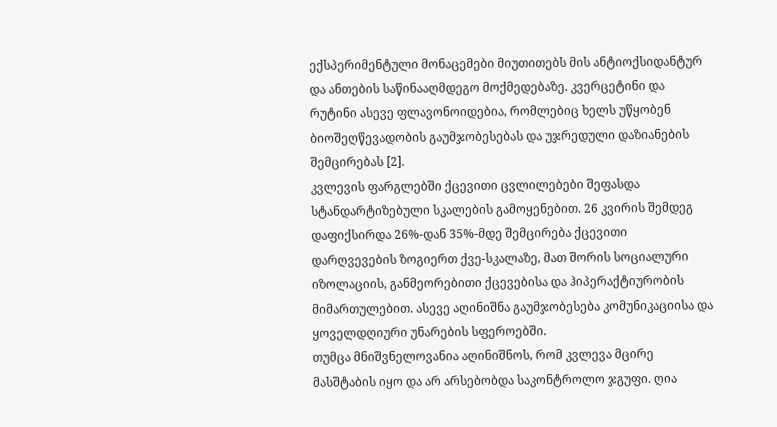ექსპერიმენტული მონაცემები მიუთითებს მის ანტიოქსიდანტურ და ანთების საწინააღმდეგო მოქმედებაზე. კვერცეტინი და რუტინი ასევე ფლავონოიდებია, რომლებიც ხელს უწყობენ ბიოშეღწევადობის გაუმჯობესებას და უჯრედული დაზიანების შემცირებას [2].
კვლევის ფარგლებში ქცევითი ცვლილებები შეფასდა სტანდარტიზებული სკალების გამოყენებით. 26 კვირის შემდეგ დაფიქსირდა 26%-დან 35%-მდე შემცირება ქცევითი დარღვევების ზოგიერთ ქვე-სკალაზე, მათ შორის სოციალური იზოლაციის, განმეორებითი ქცევებისა და ჰიპერაქტიურობის მიმართულებით. ასევე აღინიშნა გაუმჯობესება კომუნიკაციისა და ყოველდღიური უნარების სფეროებში.
თუმცა მნიშვნელოვანია აღინიშნოს, რომ კვლევა მცირე მასშტაბის იყო და არ არსებობდა საკონტროლო ჯგუფი. ღია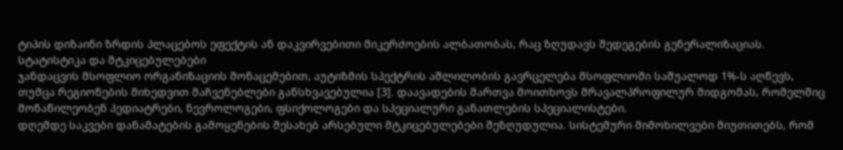ტიპის დიზაინი ზრდის პლაცებოს ეფექტის ან დაკვირვებითი მიკერძოების ალბათობას, რაც ზღუდავს შედეგების გენერალიზაციას.
სტატისტიკა და მტკიცებულებები
ჯანდაცვის მსოფლიო ორგანიზაციის მონაცემებით, აუტიზმის სპექტრის აშლილობის გავრცელება მსოფლიოში საშუალოდ 1%-ს აღწევს, თუმცა რეგიონების მიხედვით მაჩვენებლები განსხვავებულია [3]. დაავადების მართვა მოითხოვს მრავალპროფილურ მიდგომას, რომელშიც მონაწილეობენ პედიატრები, ნევროლოგები, ფსიქოლოგები და სპეციალური განათლების სპეციალისტები.
დღემდე საკვები დანამატების გამოყენების შესახებ არსებული მტკიცებულებები შეზღუდულია. სისტემური მიმოხილვები მიუთითებს, რომ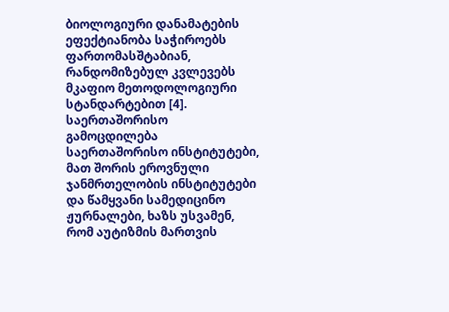ბიოლოგიური დანამატების ეფექტიანობა საჭიროებს ფართომასშტაბიან, რანდომიზებულ კვლევებს მკაფიო მეთოდოლოგიური სტანდარტებით [4].
საერთაშორისო გამოცდილება
საერთაშორისო ინსტიტუტები, მათ შორის ეროვნული ჯანმრთელობის ინსტიტუტები და წამყვანი სამედიცინო ჟურნალები, ხაზს უსვამენ, რომ აუტიზმის მართვის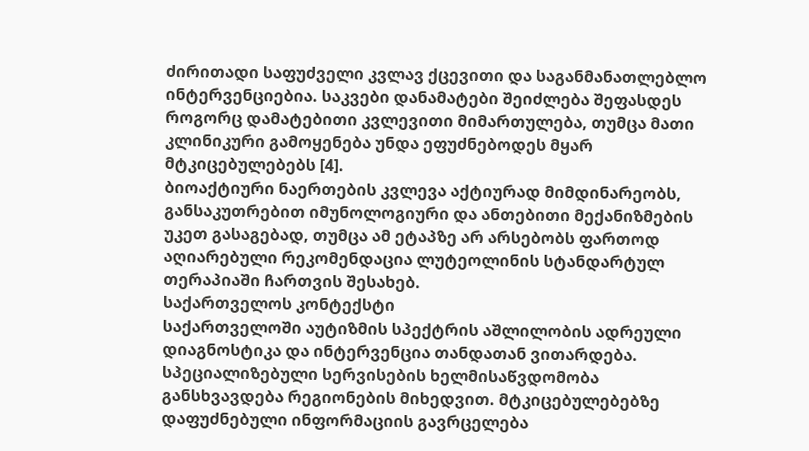ძირითადი საფუძველი კვლავ ქცევითი და საგანმანათლებლო ინტერვენციებია. საკვები დანამატები შეიძლება შეფასდეს როგორც დამატებითი კვლევითი მიმართულება, თუმცა მათი კლინიკური გამოყენება უნდა ეფუძნებოდეს მყარ მტკიცებულებებს [4].
ბიოაქტიური ნაერთების კვლევა აქტიურად მიმდინარეობს, განსაკუთრებით იმუნოლოგიური და ანთებითი მექანიზმების უკეთ გასაგებად, თუმცა ამ ეტაპზე არ არსებობს ფართოდ აღიარებული რეკომენდაცია ლუტეოლინის სტანდარტულ თერაპიაში ჩართვის შესახებ.
საქართველოს კონტექსტი
საქართველოში აუტიზმის სპექტრის აშლილობის ადრეული დიაგნოსტიკა და ინტერვენცია თანდათან ვითარდება. სპეციალიზებული სერვისების ხელმისაწვდომობა განსხვავდება რეგიონების მიხედვით. მტკიცებულებებზე დაფუძნებული ინფორმაციის გავრცელება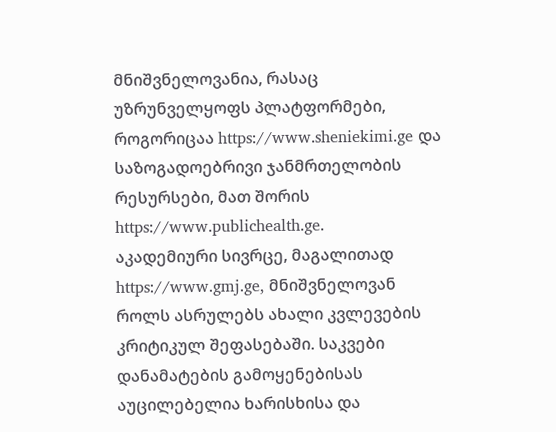მნიშვნელოვანია, რასაც უზრუნველყოფს პლატფორმები, როგორიცაა https://www.sheniekimi.ge და საზოგადოებრივი ჯანმრთელობის რესურსები, მათ შორის https://www.publichealth.ge.
აკადემიური სივრცე, მაგალითად https://www.gmj.ge, მნიშვნელოვან როლს ასრულებს ახალი კვლევების კრიტიკულ შეფასებაში. საკვები დანამატების გამოყენებისას აუცილებელია ხარისხისა და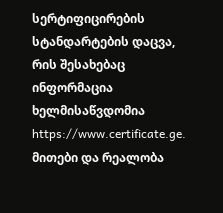სერტიფიცირების სტანდარტების დაცვა, რის შესახებაც ინფორმაცია ხელმისაწვდომია https://www.certificate.ge.
მითები და რეალობა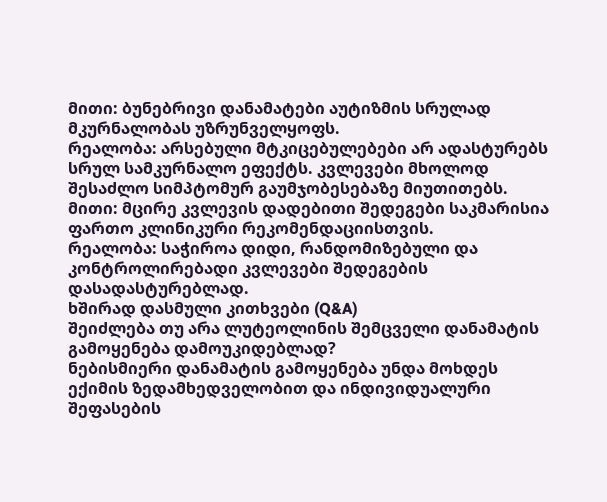მითი: ბუნებრივი დანამატები აუტიზმის სრულად მკურნალობას უზრუნველყოფს.
რეალობა: არსებული მტკიცებულებები არ ადასტურებს სრულ სამკურნალო ეფექტს. კვლევები მხოლოდ შესაძლო სიმპტომურ გაუმჯობესებაზე მიუთითებს.
მითი: მცირე კვლევის დადებითი შედეგები საკმარისია ფართო კლინიკური რეკომენდაციისთვის.
რეალობა: საჭიროა დიდი, რანდომიზებული და კონტროლირებადი კვლევები შედეგების დასადასტურებლად.
ხშირად დასმული კითხვები (Q&A)
შეიძლება თუ არა ლუტეოლინის შემცველი დანამატის გამოყენება დამოუკიდებლად?
ნებისმიერი დანამატის გამოყენება უნდა მოხდეს ექიმის ზედამხედველობით და ინდივიდუალური შეფასების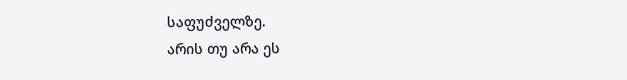საფუძველზე.
არის თუ არა ეს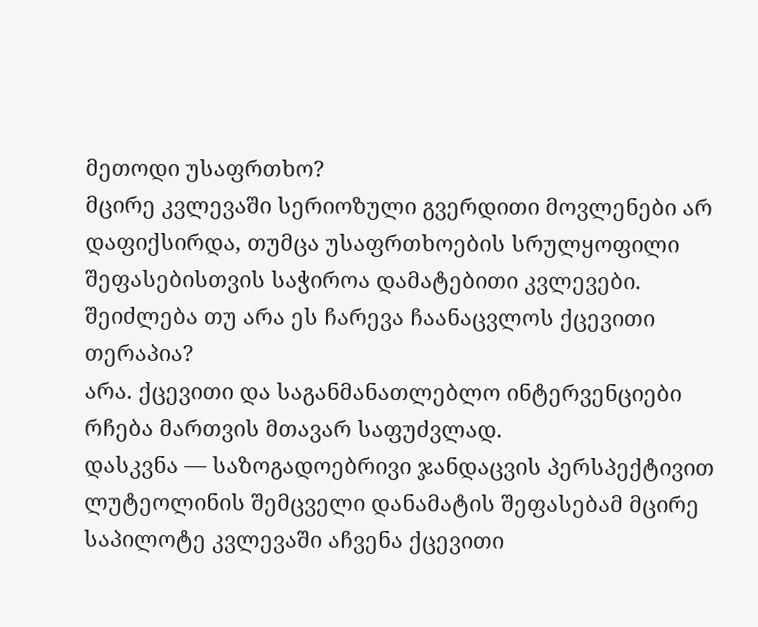მეთოდი უსაფრთხო?
მცირე კვლევაში სერიოზული გვერდითი მოვლენები არ დაფიქსირდა, თუმცა უსაფრთხოების სრულყოფილი შეფასებისთვის საჭიროა დამატებითი კვლევები.
შეიძლება თუ არა ეს ჩარევა ჩაანაცვლოს ქცევითი თერაპია?
არა. ქცევითი და საგანმანათლებლო ინტერვენციები რჩება მართვის მთავარ საფუძვლად.
დასკვნა — საზოგადოებრივი ჯანდაცვის პერსპექტივით
ლუტეოლინის შემცველი დანამატის შეფასებამ მცირე საპილოტე კვლევაში აჩვენა ქცევითი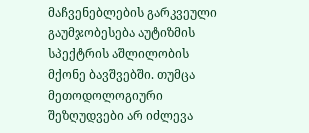მაჩვენებლების გარკვეული გაუმჯობესება აუტიზმის სპექტრის აშლილობის მქონე ბავშვებში. თუმცა მეთოდოლოგიური შეზღუდვები არ იძლევა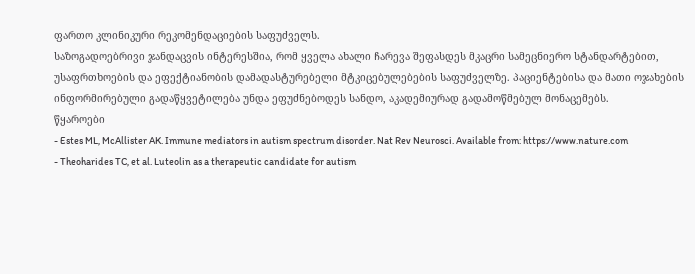ფართო კლინიკური რეკომენდაციების საფუძველს.
საზოგადოებრივი ჯანდაცვის ინტერესშია, რომ ყველა ახალი ჩარევა შეფასდეს მკაცრი სამეცნიერო სტანდარტებით, უსაფრთხოების და ეფექტიანობის დამადასტურებელი მტკიცებულებების საფუძველზე. პაციენტებისა და მათი ოჯახების ინფორმირებული გადაწყვეტილება უნდა ეფუძნებოდეს სანდო, აკადემიურად გადამოწმებულ მონაცემებს.
წყაროები
- Estes ML, McAllister AK. Immune mediators in autism spectrum disorder. Nat Rev Neurosci. Available from: https://www.nature.com
- Theoharides TC, et al. Luteolin as a therapeutic candidate for autism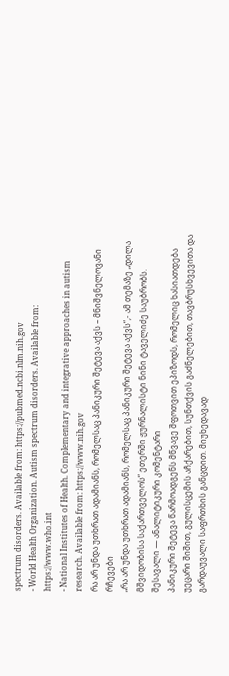spectrum disorders. Available from: https://pubmed.ncbi.nlm.nih.gov
- World Health Organization. Autism spectrum disorders. Available from: https://www.who.int
- National Institutes of Health. Complementary and integrative approaches in autism research. Available from: https://www.nih.gov
რა არ უნდა უთხრათ ადამიანს, რომელსაც პანიკური შეტევა აქვს – მნიშვნელოვანი რჩევები
„რა არ უნდა უთხრათ ადამიანს, რომელსაც პანიკური შეტევა აქვს“,- ამ თემაზე „დილა მშვიდობისა საქართველოს“ ეთერში ჟურნალისტი ნინი ტაველიძე საუბრობს.
შესავალი — ანალიტიკური კომენტარი
პანიკური შეტევა წარმოადგენს მწვავე შფოთვით ეპიზოდს, რომელიც ხასიათდება უეცარი შიშით, გულისცემის აჩქარებით, სუნთქვის გაძნელებით, თავბრუსხვევითა და გარდაუვალი საფრთხის განცდით. მიუხედავად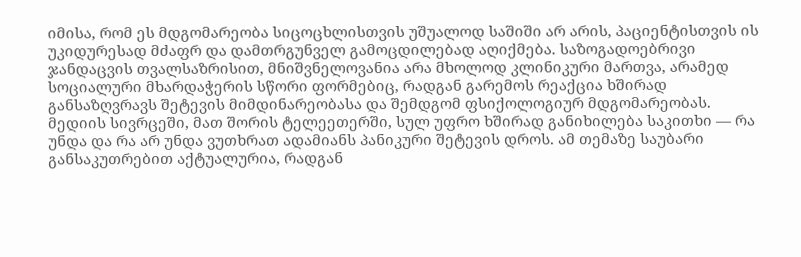იმისა, რომ ეს მდგომარეობა სიცოცხლისთვის უშუალოდ საშიში არ არის, პაციენტისთვის ის უკიდურესად მძაფრ და დამთრგუნველ გამოცდილებად აღიქმება. საზოგადოებრივი ჯანდაცვის თვალსაზრისით, მნიშვნელოვანია არა მხოლოდ კლინიკური მართვა, არამედ სოციალური მხარდაჭერის სწორი ფორმებიც, რადგან გარემოს რეაქცია ხშირად განსაზღვრავს შეტევის მიმდინარეობასა და შემდგომ ფსიქოლოგიურ მდგომარეობას.
მედიის სივრცეში, მათ შორის ტელეეთერში, სულ უფრო ხშირად განიხილება საკითხი — რა უნდა და რა არ უნდა ვუთხრათ ადამიანს პანიკური შეტევის დროს. ამ თემაზე საუბარი განსაკუთრებით აქტუალურია, რადგან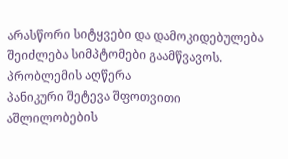არასწორი სიტყვები და დამოკიდებულება შეიძლება სიმპტომები გაამწვავოს.
პრობლემის აღწერა
პანიკური შეტევა შფოთვითი აშლილობების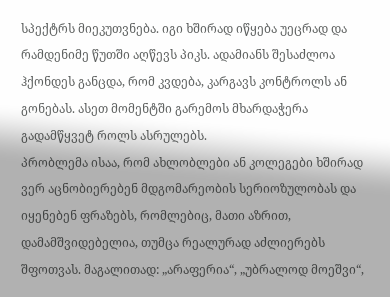სპექტრს მიეკუთვნება. იგი ხშირად იწყება უეცრად და რამდენიმე წუთში აღწევს პიკს. ადამიანს შესაძლოა ჰქონდეს განცდა, რომ კვდება, კარგავს კონტროლს ან გონებას. ასეთ მომენტში გარემოს მხარდაჭერა გადამწყვეტ როლს ასრულებს.
პრობლემა ისაა, რომ ახლობლები ან კოლეგები ხშირად ვერ აცნობიერებენ მდგომარეობის სერიოზულობას და იყენებენ ფრაზებს, რომლებიც, მათი აზრით, დამამშვიდებელია, თუმცა რეალურად აძლიერებს შფოთვას. მაგალითად: „არაფერია“, „უბრალოდ მოეშვი“,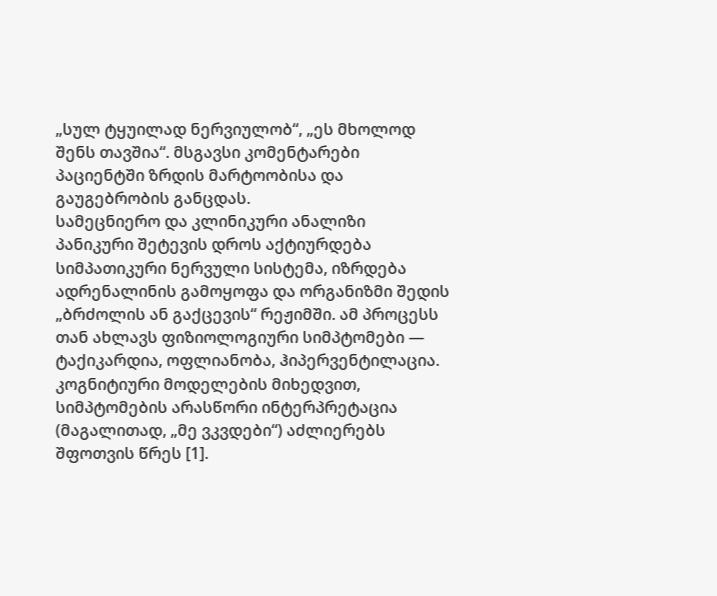„სულ ტყუილად ნერვიულობ“, „ეს მხოლოდ შენს თავშია“. მსგავსი კომენტარები პაციენტში ზრდის მარტოობისა და გაუგებრობის განცდას.
სამეცნიერო და კლინიკური ანალიზი
პანიკური შეტევის დროს აქტიურდება სიმპათიკური ნერვული სისტემა, იზრდება ადრენალინის გამოყოფა და ორგანიზმი შედის „ბრძოლის ან გაქცევის“ რეჟიმში. ამ პროცესს თან ახლავს ფიზიოლოგიური სიმპტომები — ტაქიკარდია, ოფლიანობა, ჰიპერვენტილაცია. კოგნიტიური მოდელების მიხედვით, სიმპტომების არასწორი ინტერპრეტაცია (მაგალითად, „მე ვკვდები“) აძლიერებს შფოთვის წრეს [1].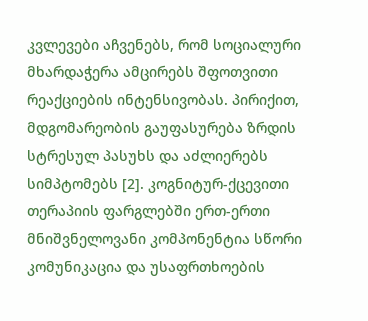კვლევები აჩვენებს, რომ სოციალური მხარდაჭერა ამცირებს შფოთვითი რეაქციების ინტენსივობას. პირიქით, მდგომარეობის გაუფასურება ზრდის სტრესულ პასუხს და აძლიერებს სიმპტომებს [2]. კოგნიტურ-ქცევითი თერაპიის ფარგლებში ერთ-ერთი მნიშვნელოვანი კომპონენტია სწორი კომუნიკაცია და უსაფრთხოების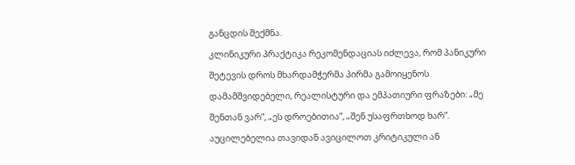განცდის შექმნა.
კლინიკური პრაქტიკა რეკომენდაციას იძლევა, რომ პანიკური შეტევის დროს მხარდამჭერმა პირმა გამოიყენოს დამამშვიდებელი, რეალისტური და ემპათიური ფრაზები: „მე შენთან ვარ“, „ეს დროებითია“, „შენ უსაფრთხოდ ხარ“. აუცილებელია თავიდან ავიცილოთ კრიტიკული ან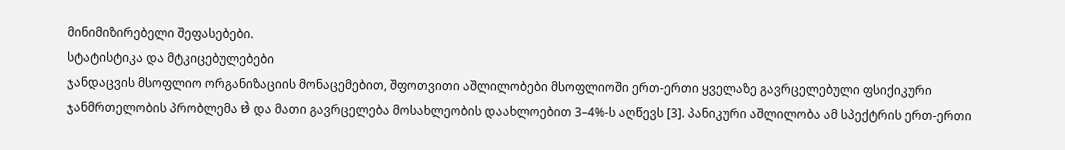მინიმიზირებელი შეფასებები.
სტატისტიკა და მტკიცებულებები
ჯანდაცვის მსოფლიო ორგანიზაციის მონაცემებით, შფოთვითი აშლილობები მსოფლიოში ერთ-ერთი ყველაზე გავრცელებული ფსიქიკური ჯანმრთელობის პრობლემა છે და მათი გავრცელება მოსახლეობის დაახლოებით 3–4%-ს აღწევს [3]. პანიკური აშლილობა ამ სპექტრის ერთ-ერთი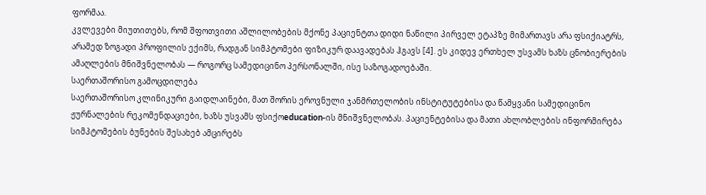ფორმაა.
კვლევები მიუთითებს, რომ შფოთვითი აშლილობების მქონე პაციენტთა დიდი ნაწილი პირველ ეტაპზე მიმართავს არა ფსიქიატრს, არამედ ზოგადი პროფილის ექიმს, რადგან სიმპტომები ფიზიკურ დაავადებას ჰგავს [4]. ეს კიდევ ერთხელ უსვამს ხაზს ცნობიერების ამაღლების მნიშვნელობას — როგორც სამედიცინო პერსონალში, ისე საზოგადოებაში.
საერთაშორისო გამოცდილება
საერთაშორისო კლინიკური გაიდლაინები, მათ შორის ეროვნული ჯანმრთელობის ინსტიტუტებისა და წამყვანი სამედიცინო ჟურნალების რეკომენდაციები, ხაზს უსვამს ფსიქოeducation-ის მნიშვნელობას. პაციენტებისა და მათი ახლობლების ინფორმირება სიმპტომების ბუნების შესახებ ამცირებს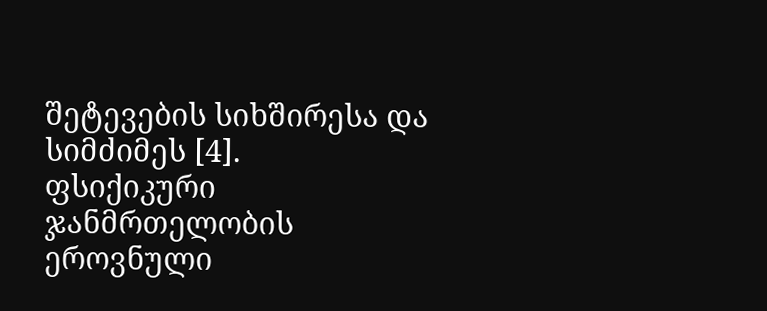შეტევების სიხშირესა და სიმძიმეს [4].
ფსიქიკური ჯანმრთელობის ეროვნული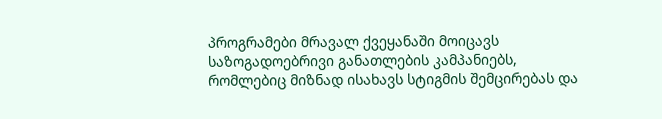პროგრამები მრავალ ქვეყანაში მოიცავს საზოგადოებრივი განათლების კამპანიებს, რომლებიც მიზნად ისახავს სტიგმის შემცირებას და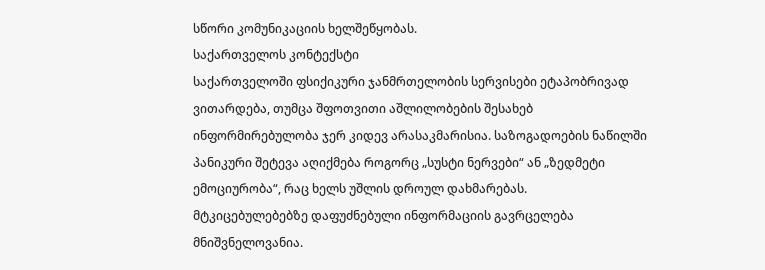სწორი კომუნიკაციის ხელშეწყობას.
საქართველოს კონტექსტი
საქართველოში ფსიქიკური ჯანმრთელობის სერვისები ეტაპობრივად ვითარდება, თუმცა შფოთვითი აშლილობების შესახებ ინფორმირებულობა ჯერ კიდევ არასაკმარისია. საზოგადოების ნაწილში პანიკური შეტევა აღიქმება როგორც „სუსტი ნერვები“ ან „ზედმეტი ემოციურობა“, რაც ხელს უშლის დროულ დახმარებას.
მტკიცებულებებზე დაფუძნებული ინფორმაციის გავრცელება მნიშვნელოვანია.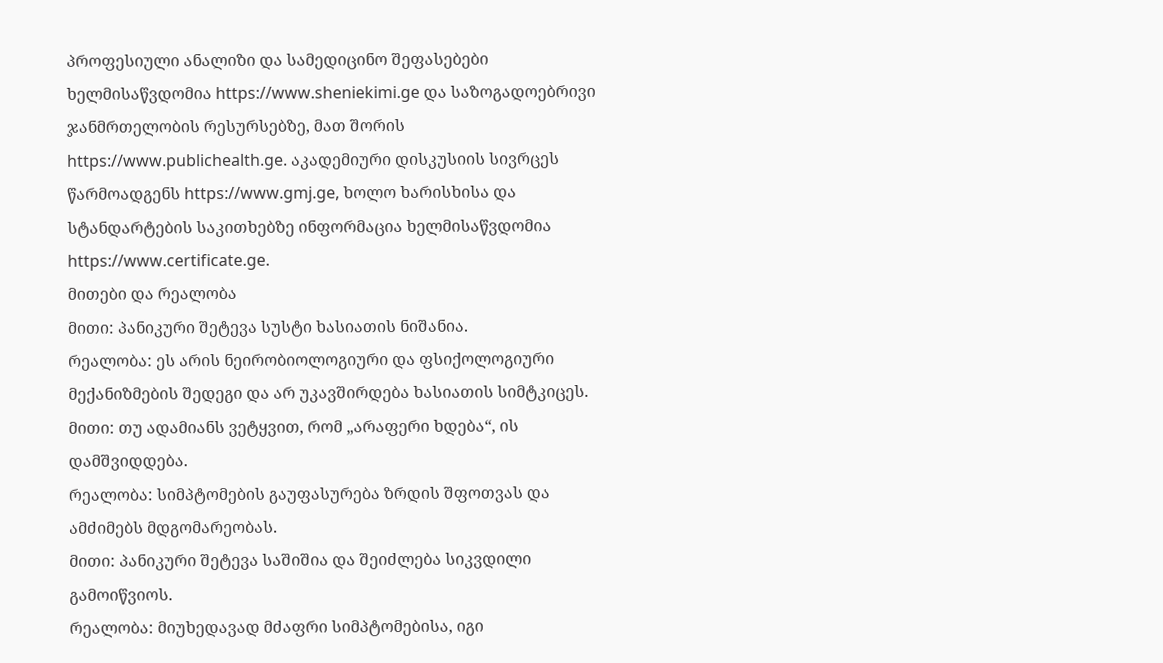პროფესიული ანალიზი და სამედიცინო შეფასებები ხელმისაწვდომია https://www.sheniekimi.ge და საზოგადოებრივი ჯანმრთელობის რესურსებზე, მათ შორის https://www.publichealth.ge. აკადემიური დისკუსიის სივრცეს წარმოადგენს https://www.gmj.ge, ხოლო ხარისხისა და სტანდარტების საკითხებზე ინფორმაცია ხელმისაწვდომია https://www.certificate.ge.
მითები და რეალობა
მითი: პანიკური შეტევა სუსტი ხასიათის ნიშანია.
რეალობა: ეს არის ნეირობიოლოგიური და ფსიქოლოგიური მექანიზმების შედეგი და არ უკავშირდება ხასიათის სიმტკიცეს.
მითი: თუ ადამიანს ვეტყვით, რომ „არაფერი ხდება“, ის დამშვიდდება.
რეალობა: სიმპტომების გაუფასურება ზრდის შფოთვას და ამძიმებს მდგომარეობას.
მითი: პანიკური შეტევა საშიშია და შეიძლება სიკვდილი გამოიწვიოს.
რეალობა: მიუხედავად მძაფრი სიმპტომებისა, იგი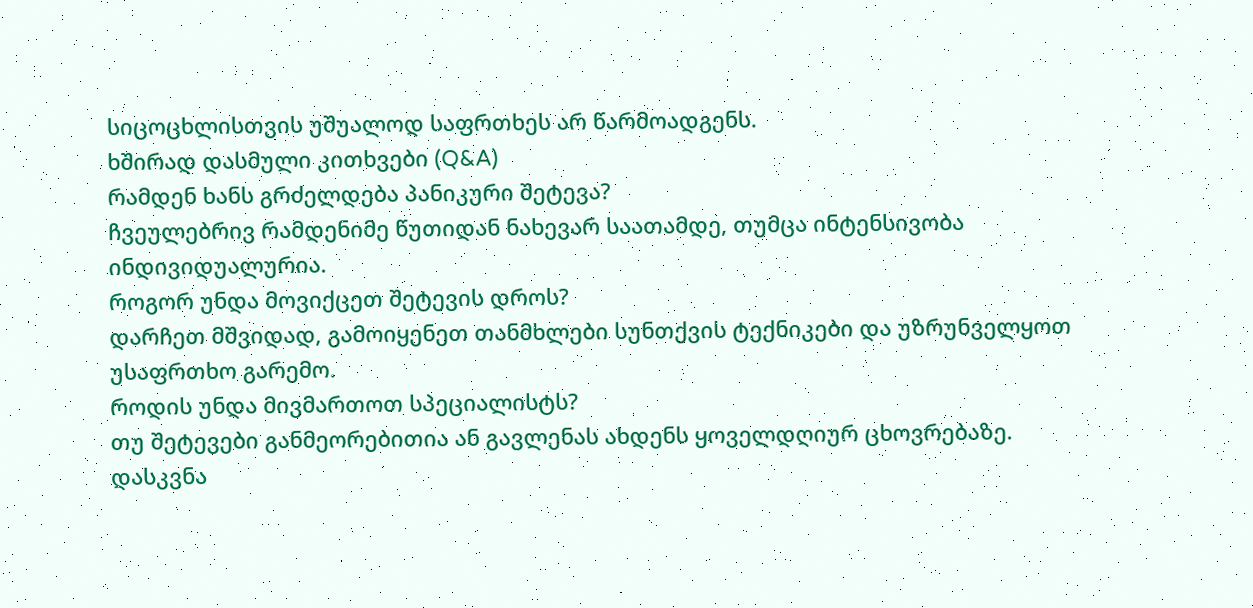სიცოცხლისთვის უშუალოდ საფრთხეს არ წარმოადგენს.
ხშირად დასმული კითხვები (Q&A)
რამდენ ხანს გრძელდება პანიკური შეტევა?
ჩვეულებრივ რამდენიმე წუთიდან ნახევარ საათამდე, თუმცა ინტენსივობა ინდივიდუალურია.
როგორ უნდა მოვიქცეთ შეტევის დროს?
დარჩეთ მშვიდად, გამოიყენეთ თანმხლები სუნთქვის ტექნიკები და უზრუნველყოთ უსაფრთხო გარემო.
როდის უნდა მივმართოთ სპეციალისტს?
თუ შეტევები განმეორებითია ან გავლენას ახდენს ყოველდღიურ ცხოვრებაზე.
დასკვნა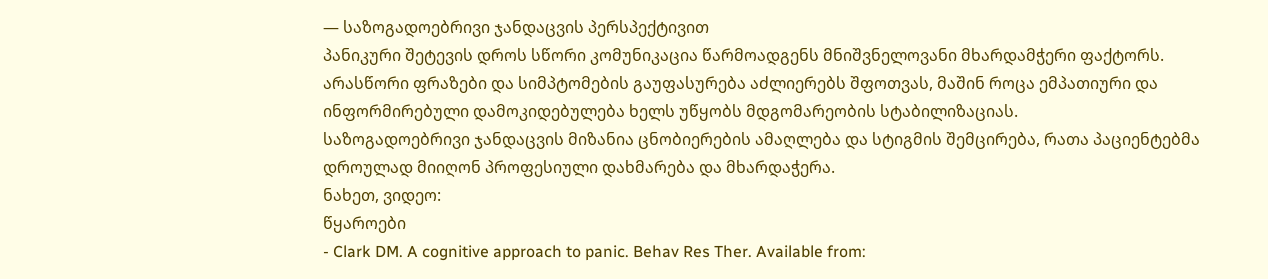— საზოგადოებრივი ჯანდაცვის პერსპექტივით
პანიკური შეტევის დროს სწორი კომუნიკაცია წარმოადგენს მნიშვნელოვანი მხარდამჭერი ფაქტორს. არასწორი ფრაზები და სიმპტომების გაუფასურება აძლიერებს შფოთვას, მაშინ როცა ემპათიური და ინფორმირებული დამოკიდებულება ხელს უწყობს მდგომარეობის სტაბილიზაციას.
საზოგადოებრივი ჯანდაცვის მიზანია ცნობიერების ამაღლება და სტიგმის შემცირება, რათა პაციენტებმა დროულად მიიღონ პროფესიული დახმარება და მხარდაჭერა.
ნახეთ, ვიდეო:
წყაროები
- Clark DM. A cognitive approach to panic. Behav Res Ther. Available from: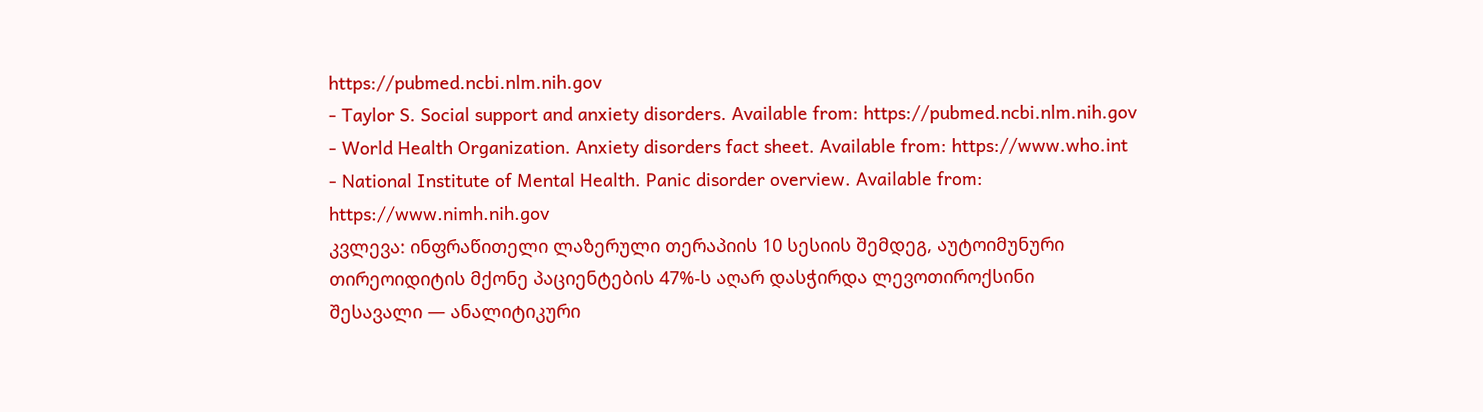https://pubmed.ncbi.nlm.nih.gov
- Taylor S. Social support and anxiety disorders. Available from: https://pubmed.ncbi.nlm.nih.gov
- World Health Organization. Anxiety disorders fact sheet. Available from: https://www.who.int
- National Institute of Mental Health. Panic disorder overview. Available from: https://www.nimh.nih.gov
კვლევა: ინფრაწითელი ლაზერული თერაპიის 10 სესიის შემდეგ, აუტოიმუნური თირეოიდიტის მქონე პაციენტების 47%-ს აღარ დასჭირდა ლევოთიროქსინი
შესავალი — ანალიტიკური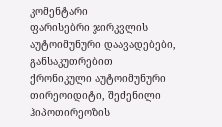კომენტარი
ფარისებრი ჯირკვლის აუტოიმუნური დაავადებები, განსაკუთრებით ქრონიკული აუტოიმუნური თირეოიდიტი, შეძენილი ჰიპოთირეოზის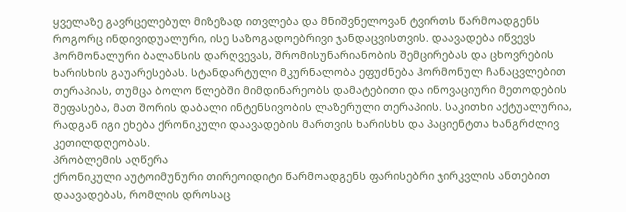ყველაზე გავრცელებულ მიზეზად ითვლება და მნიშვნელოვან ტვირთს წარმოადგენს როგორც ინდივიდუალური, ისე საზოგადოებრივი ჯანდაცვისთვის. დაავადება იწვევს ჰორმონალური ბალანსის დარღვევას, შრომისუნარიანობის შემცირებას და ცხოვრების ხარისხის გაუარესებას. სტანდარტული მკურნალობა ეფუძნება ჰორმონულ ჩანაცვლებით თერაპიას, თუმცა ბოლო წლებში მიმდინარეობს დამატებითი და ინოვაციური მეთოდების შეფასება, მათ შორის დაბალი ინტენსივობის ლაზერული თერაპიის. საკითხი აქტუალურია, რადგან იგი ეხება ქრონიკული დაავადების მართვის ხარისხს და პაციენტთა ხანგრძლივ კეთილდღეობას.
პრობლემის აღწერა
ქრონიკული აუტოიმუნური თირეოიდიტი წარმოადგენს ფარისებრი ჯირკვლის ანთებით დაავადებას, რომლის დროსაც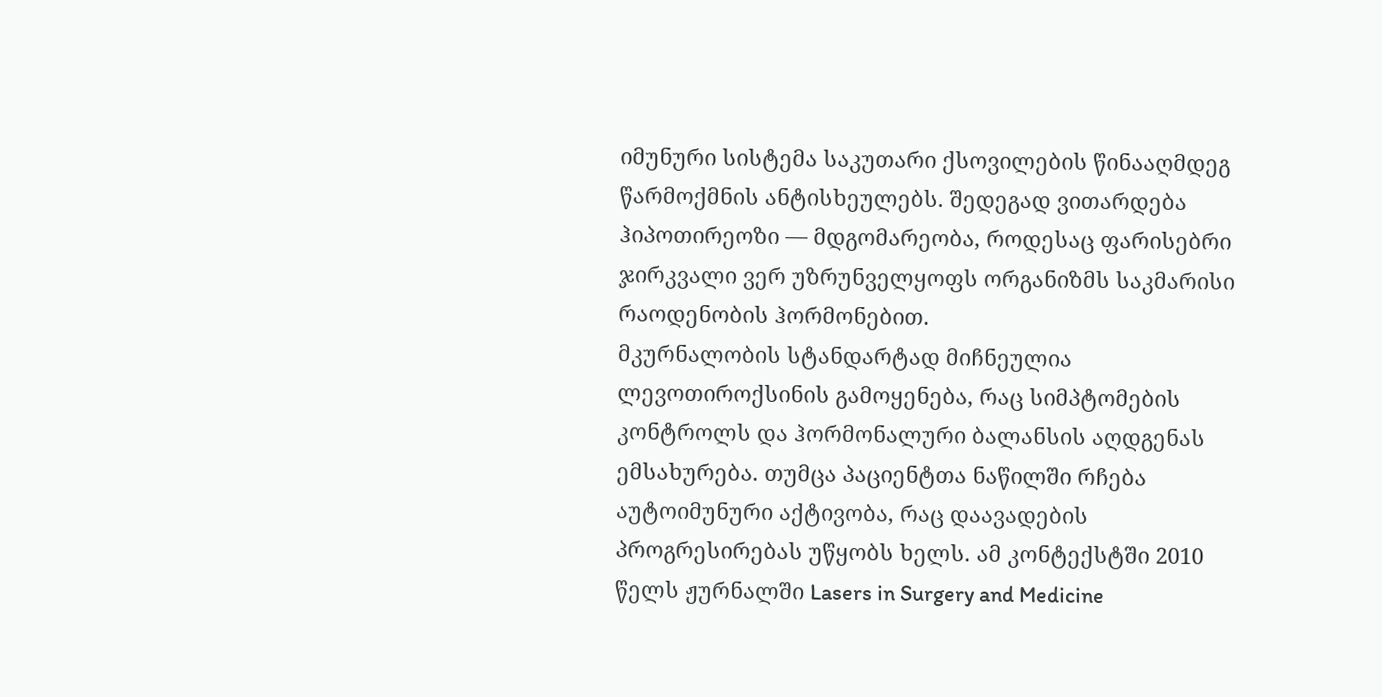იმუნური სისტემა საკუთარი ქსოვილების წინააღმდეგ წარმოქმნის ანტისხეულებს. შედეგად ვითარდება ჰიპოთირეოზი — მდგომარეობა, როდესაც ფარისებრი ჯირკვალი ვერ უზრუნველყოფს ორგანიზმს საკმარისი რაოდენობის ჰორმონებით.
მკურნალობის სტანდარტად მიჩნეულია ლევოთიროქსინის გამოყენება, რაც სიმპტომების კონტროლს და ჰორმონალური ბალანსის აღდგენას ემსახურება. თუმცა პაციენტთა ნაწილში რჩება აუტოიმუნური აქტივობა, რაც დაავადების პროგრესირებას უწყობს ხელს. ამ კონტექსტში 2010 წელს ჟურნალში Lasers in Surgery and Medicine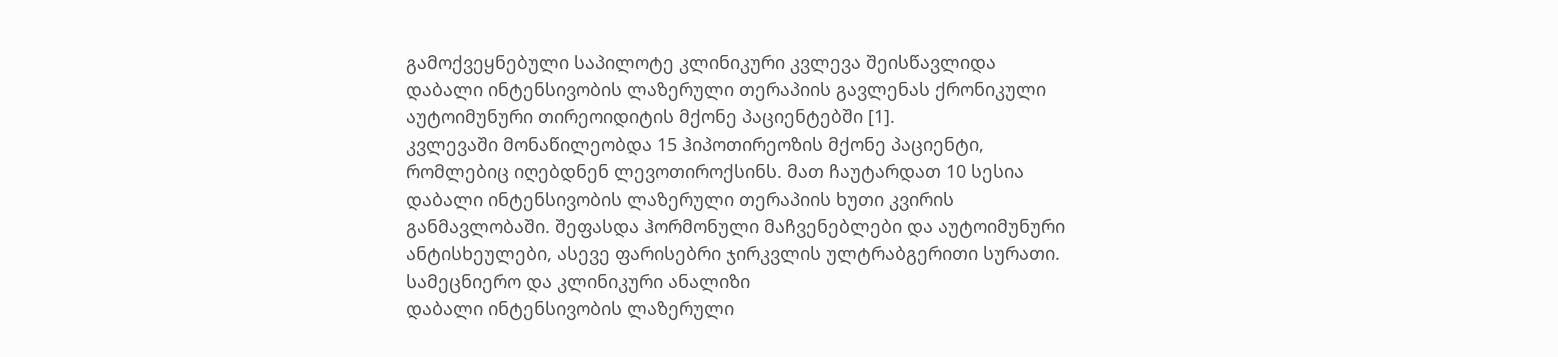გამოქვეყნებული საპილოტე კლინიკური კვლევა შეისწავლიდა დაბალი ინტენსივობის ლაზერული თერაპიის გავლენას ქრონიკული აუტოიმუნური თირეოიდიტის მქონე პაციენტებში [1].
კვლევაში მონაწილეობდა 15 ჰიპოთირეოზის მქონე პაციენტი, რომლებიც იღებდნენ ლევოთიროქსინს. მათ ჩაუტარდათ 10 სესია დაბალი ინტენსივობის ლაზერული თერაპიის ხუთი კვირის განმავლობაში. შეფასდა ჰორმონული მაჩვენებლები და აუტოიმუნური ანტისხეულები, ასევე ფარისებრი ჯირკვლის ულტრაბგერითი სურათი.
სამეცნიერო და კლინიკური ანალიზი
დაბალი ინტენსივობის ლაზერული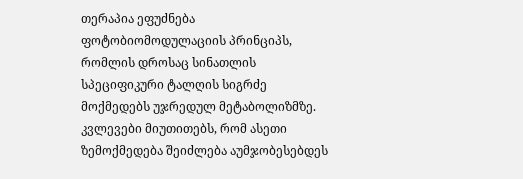თერაპია ეფუძნება ფოტობიომოდულაციის პრინციპს, რომლის დროსაც სინათლის სპეციფიკური ტალღის სიგრძე მოქმედებს უჯრედულ მეტაბოლიზმზე. კვლევები მიუთითებს, რომ ასეთი ზემოქმედება შეიძლება აუმჯობესებდეს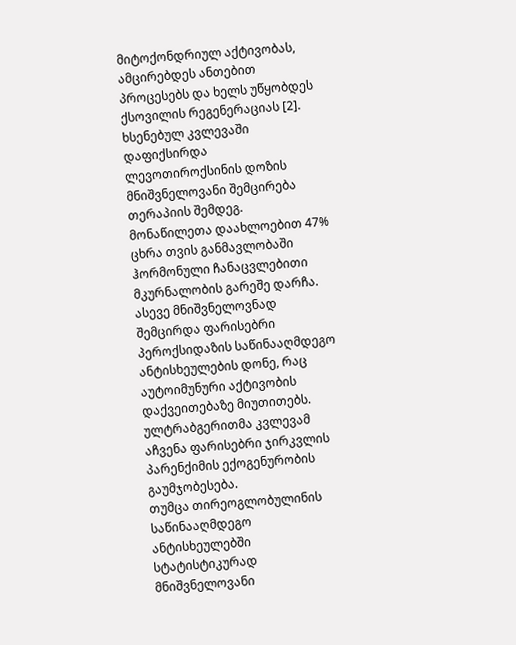მიტოქონდრიულ აქტივობას, ამცირებდეს ანთებით პროცესებს და ხელს უწყობდეს ქსოვილის რეგენერაციას [2].
ხსენებულ კვლევაში დაფიქსირდა ლევოთიროქსინის დოზის მნიშვნელოვანი შემცირება თერაპიის შემდეგ. მონაწილეთა დაახლოებით 47% ცხრა თვის განმავლობაში ჰორმონული ჩანაცვლებითი მკურნალობის გარეშე დარჩა. ასევე მნიშვნელოვნად შემცირდა ფარისებრი პეროქსიდაზის საწინააღმდეგო ანტისხეულების დონე, რაც აუტოიმუნური აქტივობის დაქვეითებაზე მიუთითებს. ულტრაბგერითმა კვლევამ აჩვენა ფარისებრი ჯირკვლის პარენქიმის ექოგენურობის გაუმჯობესება.
თუმცა თირეოგლობულინის საწინააღმდეგო ანტისხეულებში სტატისტიკურად მნიშვნელოვანი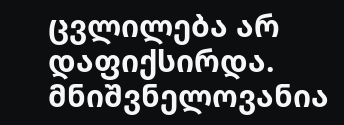ცვლილება არ დაფიქსირდა. მნიშვნელოვანია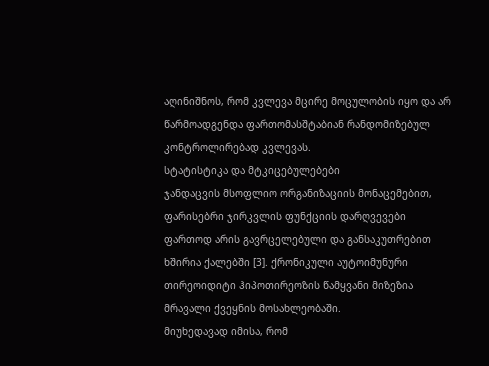აღინიშნოს, რომ კვლევა მცირე მოცულობის იყო და არ წარმოადგენდა ფართომასშტაბიან რანდომიზებულ კონტროლირებად კვლევას.
სტატისტიკა და მტკიცებულებები
ჯანდაცვის მსოფლიო ორგანიზაციის მონაცემებით, ფარისებრი ჯირკვლის ფუნქციის დარღვევები ფართოდ არის გავრცელებული და განსაკუთრებით ხშირია ქალებში [3]. ქრონიკული აუტოიმუნური თირეოიდიტი ჰიპოთირეოზის წამყვანი მიზეზია მრავალი ქვეყნის მოსახლეობაში.
მიუხედავად იმისა, რომ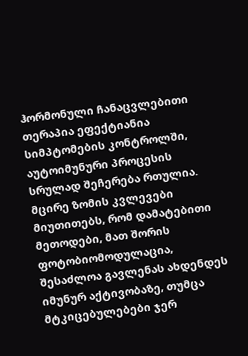ჰორმონული ჩანაცვლებითი თერაპია ეფექტიანია სიმპტომების კონტროლში, აუტოიმუნური პროცესის სრულად შეჩერება რთულია. მცირე ზომის კვლევები მიუთითებს, რომ დამატებითი მეთოდები, მათ შორის ფოტობიომოდულაცია, შესაძლოა გავლენას ახდენდეს იმუნურ აქტივობაზე, თუმცა მტკიცებულებები ჯერ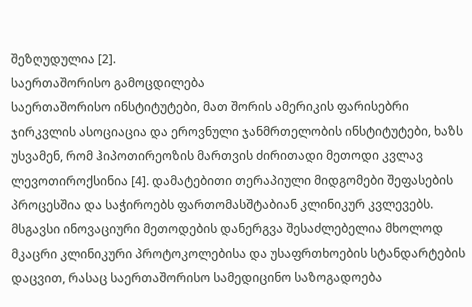შეზღუდულია [2].
საერთაშორისო გამოცდილება
საერთაშორისო ინსტიტუტები, მათ შორის ამერიკის ფარისებრი ჯირკვლის ასოციაცია და ეროვნული ჯანმრთელობის ინსტიტუტები, ხაზს უსვამენ, რომ ჰიპოთირეოზის მართვის ძირითადი მეთოდი კვლავ ლევოთიროქსინია [4]. დამატებითი თერაპიული მიდგომები შეფასების პროცესშია და საჭიროებს ფართომასშტაბიან კლინიკურ კვლევებს.
მსგავსი ინოვაციური მეთოდების დანერგვა შესაძლებელია მხოლოდ მკაცრი კლინიკური პროტოკოლებისა და უსაფრთხოების სტანდარტების დაცვით, რასაც საერთაშორისო სამედიცინო საზოგადოება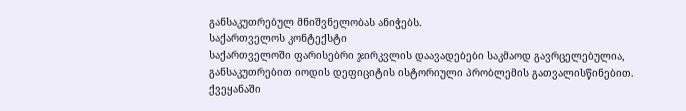განსაკუთრებულ მნიშვნელობას ანიჭებს.
საქართველოს კონტექსტი
საქართველოში ფარისებრი ჯირკვლის დაავადებები საკმაოდ გავრცელებულია, განსაკუთრებით იოდის დეფიციტის ისტორიული პრობლემის გათვალისწინებით. ქვეყანაში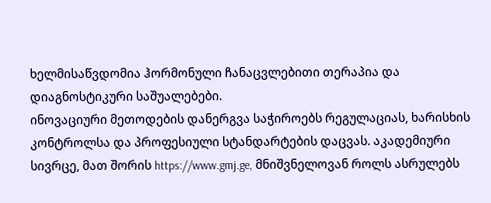ხელმისაწვდომია ჰორმონული ჩანაცვლებითი თერაპია და დიაგნოსტიკური საშუალებები.
ინოვაციური მეთოდების დანერგვა საჭიროებს რეგულაციას, ხარისხის კონტროლსა და პროფესიული სტანდარტების დაცვას. აკადემიური სივრცე, მათ შორის https://www.gmj.ge, მნიშვნელოვან როლს ასრულებს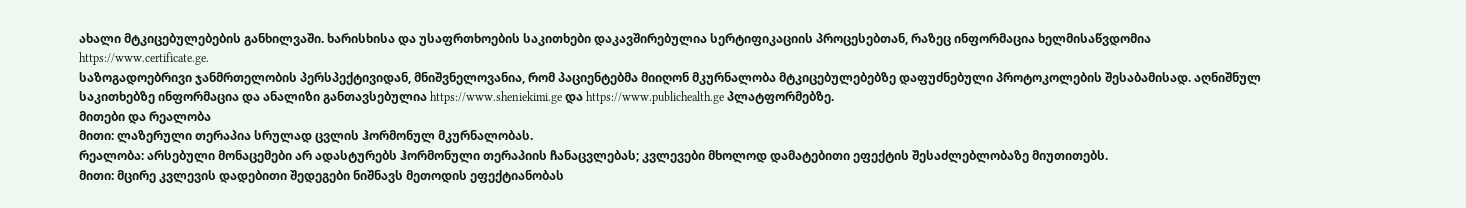ახალი მტკიცებულებების განხილვაში. ხარისხისა და უსაფრთხოების საკითხები დაკავშირებულია სერტიფიკაციის პროცესებთან, რაზეც ინფორმაცია ხელმისაწვდომია https://www.certificate.ge.
საზოგადოებრივი ჯანმრთელობის პერსპექტივიდან, მნიშვნელოვანია, რომ პაციენტებმა მიიღონ მკურნალობა მტკიცებულებებზე დაფუძნებული პროტოკოლების შესაბამისად. აღნიშნულ საკითხებზე ინფორმაცია და ანალიზი განთავსებულია https://www.sheniekimi.ge და https://www.publichealth.ge პლატფორმებზე.
მითები და რეალობა
მითი: ლაზერული თერაპია სრულად ცვლის ჰორმონულ მკურნალობას.
რეალობა: არსებული მონაცემები არ ადასტურებს ჰორმონული თერაპიის ჩანაცვლებას; კვლევები მხოლოდ დამატებითი ეფექტის შესაძლებლობაზე მიუთითებს.
მითი: მცირე კვლევის დადებითი შედეგები ნიშნავს მეთოდის ეფექტიანობას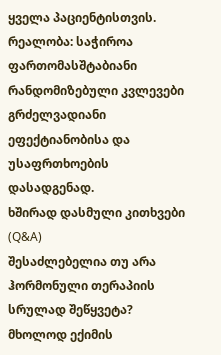ყველა პაციენტისთვის.
რეალობა: საჭიროა ფართომასშტაბიანი რანდომიზებული კვლევები გრძელვადიანი ეფექტიანობისა და უსაფრთხოების დასადგენად.
ხშირად დასმული კითხვები (Q&A)
შესაძლებელია თუ არა ჰორმონული თერაპიის სრულად შეწყვეტა?
მხოლოდ ექიმის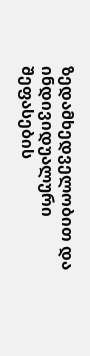ზედამხედველობით და ინდივიდუალური შეფასების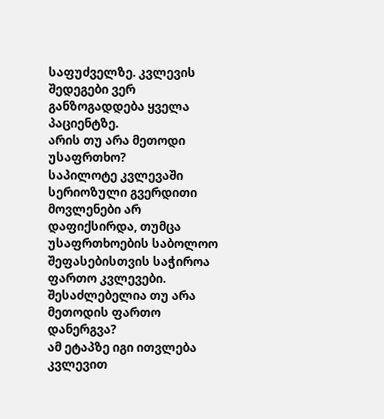საფუძველზე. კვლევის შედეგები ვერ განზოგადდება ყველა პაციენტზე.
არის თუ არა მეთოდი უსაფრთხო?
საპილოტე კვლევაში სერიოზული გვერდითი მოვლენები არ დაფიქსირდა, თუმცა უსაფრთხოების საბოლოო შეფასებისთვის საჭიროა ფართო კვლევები.
შესაძლებელია თუ არა მეთოდის ფართო დანერგვა?
ამ ეტაპზე იგი ითვლება კვლევით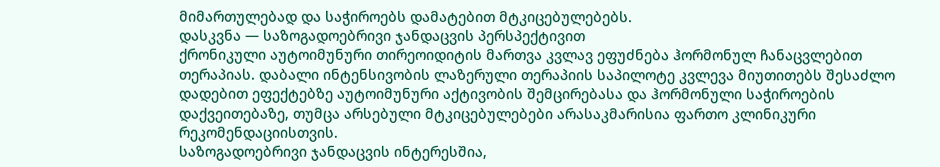მიმართულებად და საჭიროებს დამატებით მტკიცებულებებს.
დასკვნა — საზოგადოებრივი ჯანდაცვის პერსპექტივით
ქრონიკული აუტოიმუნური თირეოიდიტის მართვა კვლავ ეფუძნება ჰორმონულ ჩანაცვლებით თერაპიას. დაბალი ინტენსივობის ლაზერული თერაპიის საპილოტე კვლევა მიუთითებს შესაძლო დადებით ეფექტებზე აუტოიმუნური აქტივობის შემცირებასა და ჰორმონული საჭიროების დაქვეითებაზე, თუმცა არსებული მტკიცებულებები არასაკმარისია ფართო კლინიკური რეკომენდაციისთვის.
საზოგადოებრივი ჯანდაცვის ინტერესშია,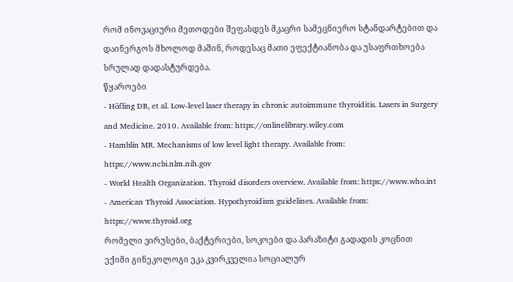რომ ინოვაციური მეთოდები შეფასდეს მკაცრი სამეცნიერო სტანდარტებით და დაინერგოს მხოლოდ მაშინ, როდესაც მათი ეფექტიანობა და უსაფრთხოება სრულად დადასტურდება.
წყაროები
- Höfling DB, et al. Low-level laser therapy in chronic autoimmune thyroiditis. Lasers in Surgery and Medicine. 2010. Available from: https://onlinelibrary.wiley.com
- Hamblin MR. Mechanisms of low level light therapy. Available from: https://www.ncbi.nlm.nih.gov
- World Health Organization. Thyroid disorders overview. Available from: https://www.who.int
- American Thyroid Association. Hypothyroidism guidelines. Available from: https://www.thyroid.org
რომელი ვირუსები, ბაქტერიები, სოკოები და პარაზიტი გადადის კოცნით
ექიმი გინეკოლოგი ეკა კვირკველია სოციალურ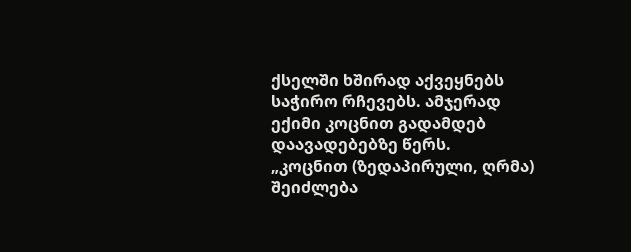ქსელში ხშირად აქვეყნებს საჭირო რჩევებს. ამჯერად ექიმი კოცნით გადამდებ დაავადებებზე წერს.
„კოცნით (ზედაპირული, ღრმა) შეიძლება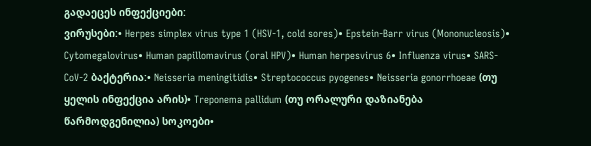გადაეცეს ინფექციები:
ვირუსები:• Herpes simplex virus type 1 (HSV-1, cold sores)• Epstein-Barr virus (Mononucleosis)• Cytomegalovirus• Human papillomavirus (oral HPV)• Human herpesvirus 6• Influenza virus• SARS-CoV-2 ბაქტერია:• Neisseria meningitidis• Streptococcus pyogenes• Neisseria gonorrhoeae (თუ ყელის ინფექცია არის)• Treponema pallidum (თუ ორალური დაზიანება წარმოდგენილია) სოკოები•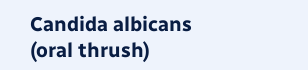Candida albicans (oral thrush)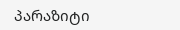პარაზიტი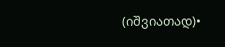(იშვიათად)•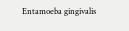Entamoeba gingivalis